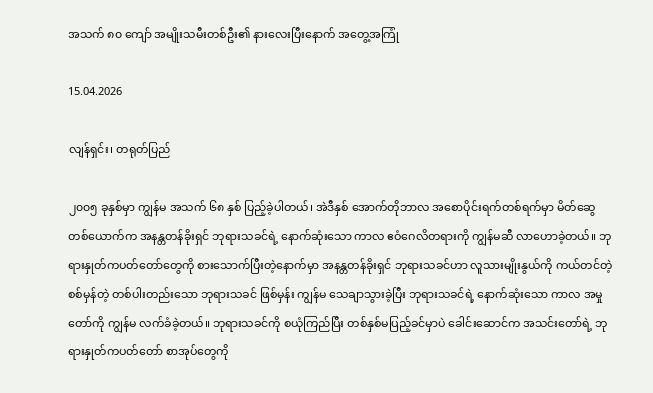အသက် ၈၀ ကျော် အမျိုးသမီးတစ်ဦး၏ နားလေးပြီးနောက် အတွေ့အကြုံ

15.04.2026

လျန်ရှင်း၊ တရုတ်ပြည်

၂၀၀၅ ခုနှစ်မှာ ကျွန်မ အသက် ၆၈ နှစ် ပြည့်ခဲ့ပါတယ်၊ အဲဒီနှစ် အောက်တိုဘာလ အစောပိုင်းရက်တစ်ရက်မှာ မိတ်ဆွေတစ်ယောက်က အနန္တတန်ခိုးရှင် ဘုရားသခင်ရဲ့ နောက်ဆုံးသော ကာလ ဧဝံဂေလိတရားကို ကျွန်မဆီ လာဟောခဲ့တယ်။ ဘုရားနှုတ်ကပတ်တော်တွေကို စားသောက်ပြီးတဲ့နောက်မှာ အနန္တတန်ခိုးရှင် ဘုရားသခင်ဟာ လူသားမျိုးနွယ်ကို ကယ်တင်တဲ့ စစ်မှန်တဲ့ တစ်ပါးတည်းသော ဘုရားသခင် ဖြစ်မှန်း ကျွန်မ သေချာသွားခဲ့ပြီး ဘုရားသခင်ရဲ့ နောက်ဆုံးသော ကာလ အမှုတော်ကို ကျွန်မ လက်ခံခဲ့တယ်။ ဘုရားသခင်ကို စယုံကြည်ပြီး တစ်နှစ်မပြည့်ခင်မှာပဲ ခေါင်းဆောင်က အသင်းတော်ရဲ့ ဘုရားနှုတ်ကပတ်တော် စာအုပ်တွေကို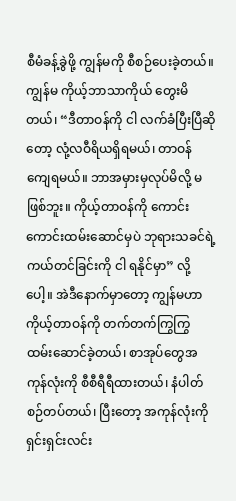စီမံခန့်ခွဲဖို့ ကျွန်မကို စီစဉ်ပေးခဲ့တယ်။ ကျွန်မ ကိုယ့်ဘာသာကိုယ် တွေးမိတယ်၊ “ဒီတာဝန်ကို ငါ လက်ခံပြီးပြီဆိုတော့ လုံ့လဝီရိယရှိရမယ်၊ တာဝန်ကျေရမယ်။ ဘာအမှားမှလုပ်မိလို့ မဖြစ်ဘူး။ ကိုယ့်တာဝန်ကို ကောင်းကောင်းထမ်းဆောင်မှပဲ ဘုရားသခင်ရဲ့ ကယ်တင်ခြင်းကို ငါ ရနိုင်မှာ” လို့ပေါ့။ အဲဒီနောက်မှာတော့ ကျွန်မဟာ ကိုယ့်တာဝန်ကို တက်တက်ကြွကြွ ထမ်းဆောင်ခဲ့တယ်၊ စာအုပ်တွေအကုန်လုံးကို စီစီရီရီထားတယ်၊ နံပါတ်စဉ်တပ်တယ်၊ ပြီးတော့ အကုန်လုံးကို ရှင်းရှင်းလင်း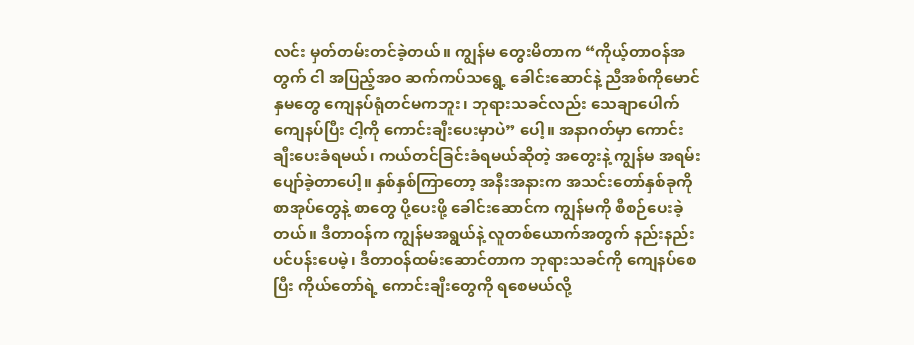လင်း မှတ်တမ်းတင်ခဲ့တယ်။ ကျွန်မ တွေးမိတာက “ကိုယ့်တာဝန်အတွက် ငါ အပြည့်အဝ ဆက်ကပ်သရွေ့ ခေါင်းဆောင်နဲ့ ညီအစ်ကိုမောင်နှမတွေ ကျေနပ်ရုံတင်မကဘူး၊ ဘုရားသခင်လည်း သေချာပေါက် ကျေနပ်ပြီး ငါ့ကို ကောင်းချီးပေးမှာပဲ” ပေါ့။ အနာဂတ်မှာ ကောင်းချီးပေးခံရမယ်၊ ကယ်တင်ခြင်းခံရမယ်ဆိုတဲ့ အတွေးနဲ့ ကျွန်မ အရမ်းပျော်ခဲ့တာပေါ့။ နှစ်နှစ်ကြာတော့ အနီးအနားက အသင်းတော်နှစ်ခုကို စာအုပ်တွေနဲ့ စာတွေ ပို့ပေးဖို့ ခေါင်းဆောင်က ကျွန်မကို စီစဉ်ပေးခဲ့တယ်။ ဒီတာဝန်က ကျွန်မအရွယ်နဲ့ လူတစ်ယောက်အတွက် နည်းနည်း ပင်ပန်းပေမဲ့၊ ဒီတာဝန်ထမ်းဆောင်တာက ဘုရားသခင်ကို ကျေနပ်စေပြီး ကိုယ်တော်ရဲ့ ကောင်းချီးတွေကို ရစေမယ်လို့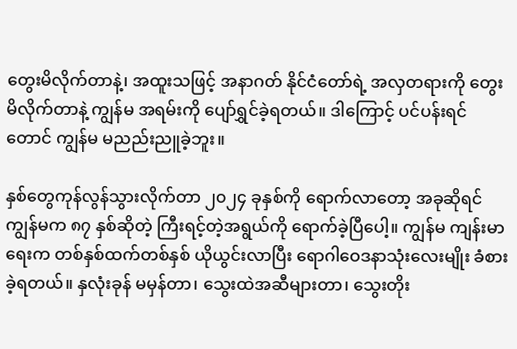တွေးမိလိုက်တာနဲ့၊ အထူးသဖြင့် အနာဂတ် နိုင်ငံတော်ရဲ့ အလှတရားကို တွေးမိလိုက်တာနဲ့ ကျွန်မ အရမ်းကို ပျော်ရွှင်ခဲ့ရတယ်။ ဒါကြောင့် ပင်ပန်းရင်တောင် ကျွန်မ မညည်းညူခဲ့ဘူး။

နှစ်တွေကုန်လွန်သွားလိုက်တာ ၂၀၂၄ ခုနှစ်ကို ရောက်လာတော့ အခုဆိုရင် ကျွန်မက ၈၇ နှစ်ဆိုတဲ့ ကြီးရင့်တဲ့အရွယ်ကို ရောက်ခဲ့ပြီပေါ့။ ကျွန်မ ကျန်းမာရေးက တစ်နှစ်ထက်တစ်နှစ် ယိုယွင်းလာပြီး ရောဂါဝေဒနာသုံးလေးမျိုး ခံစားခဲ့ရတယ်။ နှလုံးခုန် မမှန်တာ၊ သွေးထဲအဆီများတာ၊ သွေးတိုး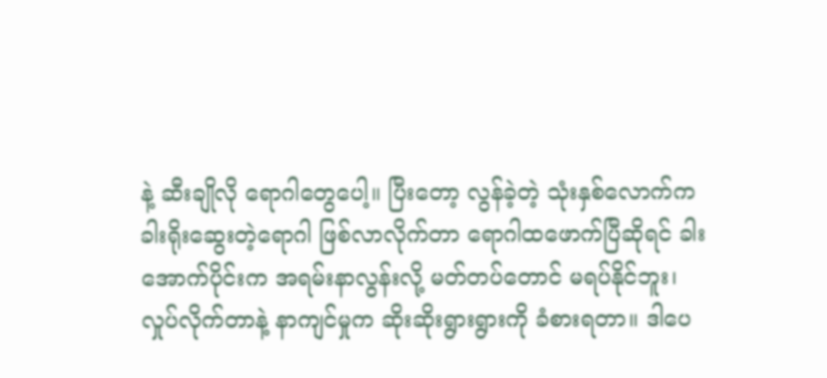နဲ့ ဆီးချိုလို ရောဂါတွေပေါ့။ ပြီးတော့ လွန်ခဲ့တဲ့ သုံးနှစ်လောက်က ခါးရိုးဆွေးတဲ့ရောဂါ ဖြစ်လာလိုက်တာ ရောဂါထဖောက်ပြီဆိုရင် ခါးအောက်ပိုင်းက အရမ်းနာလွန်းလို့ မတ်တပ်တောင် မရပ်နိုင်ဘူး၊ လှုပ်လိုက်တာနဲ့ နာကျင်မှုက ဆိုးဆိုးရွားရွားကို ခံစားရတာ။ ဒါပေ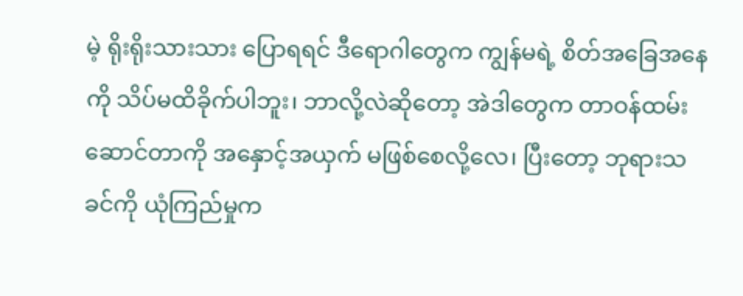မဲ့ ရိုးရိုးသားသား ပြောရရင် ဒီရောဂါတွေက ကျွန်မရဲ့ စိတ်အခြေအနေကို သိပ်မထိခိုက်ပါဘူး၊ ဘာလို့လဲဆိုတော့ အဲဒါတွေက တာဝန်ထမ်းဆောင်တာကို အနှောင့်အယှက် မဖြစ်စေလို့လေ၊ ပြီးတော့ ဘုရားသခင်ကို ယုံကြည်မှုက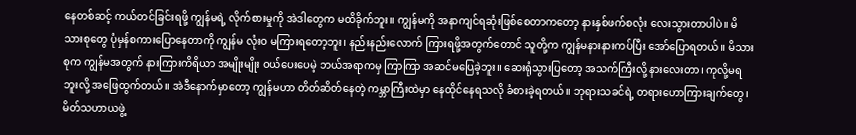နေတစ်ဆင့် ကယ်တင်ခြင်းရဖို့ ကျွန်မရဲ့ လိုက်စားမှုကို အဲဒါတွေက မထိခိုက်ဘူး။ ကျွန်မကို အနာကျင်ရဆုံးဖြစ်စေတာကတော့ နားနှစ်ဖက်စလုံး လေးသွားတာပါပဲ။ မိသားစုတွေ ပုံမှန်စကားပြောနေတာကို ကျွန်မ လုံးဝ မကြားရတော့ဘူး၊ နည်းနည်းလောက် ကြားရဖို့အတွက်တောင် သူတို့က ကျွန်မနားနားကပ်ပြီး အော်ပြောရတယ်။ မိသားစုက ကျွန်မအတွက် နားကြားကိရိယာ အမျိုးမျိုး ဝယ်ပေးပေမဲ့ ဘယ်အရာကမှ ကြာကြာ အဆင်မပြေခဲ့ဘူး။ ဆေးရုံသွားပြတော့ အသက်ကြီးလို့ နားလေးတာ၊ ကုလို့မရဘူးလို့ အဖြေထွက်တယ်။ အဲဒီနောက်မှာတော့ ကျွန်မဟာ တိတ်ဆိတ်နေတဲ့ ကမ္ဘာကြီးထဲမှာ နေထိုင်နေရသလို ခံစားခဲ့ရတယ်။ ဘုရားသခင်ရဲ့ တရားဟောကြားချက်တွေ၊ မိတ်သဟာယဖွဲ့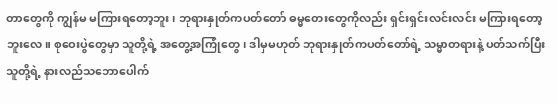တာတွေကို ကျွန်မ မကြားရတော့ဘူး၊ ဘုရားနှုတ်ကပတ်တော် ဓမ္မတေးတွေကိုလည်း ရှင်းရှင်းလင်းလင်း မကြားရတော့ဘူးလေ။ စုဝေးပွဲတွေမှာ သူတို့ရဲ့ အတွေ့အကြုံတွေ၊ ဒါမှမဟုတ် ဘုရားနှုတ်ကပတ်တော်ရဲ့ သမ္မာတရားနဲ့ ပတ်သက်ပြီး သူတို့ရဲ့ နားလည်သဘောပေါက်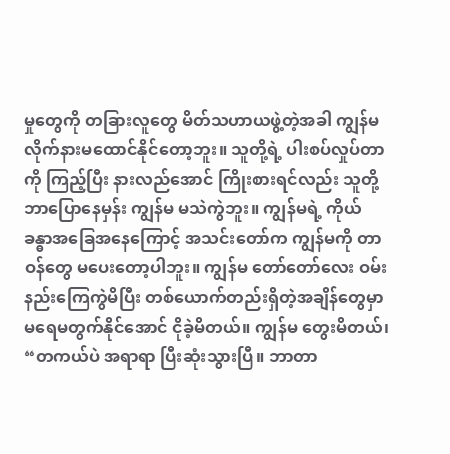မှုတွေကို တခြားလူတွေ မိတ်သဟာယဖွဲ့တဲ့အခါ ကျွန်မ လိုက်နားမထောင်နိုင်တော့ဘူး။ သူတို့ရဲ့ ပါးစပ်လှုပ်တာကို ကြည့်ပြီး နားလည်အောင် ကြိုးစားရင်လည်း သူတို့ ဘာပြောနေမှန်း ကျွန်မ မသဲကွဲဘူး။ ကျွန်မရဲ့ ကိုယ်ခန္ဓာအခြေအနေကြောင့် အသင်းတော်က ကျွန်မကို တာဝန်တွေ မပေးတော့ပါဘူး။ ကျွန်မ တော်တော်လေး ဝမ်းနည်းကြေကွဲမိပြီး တစ်ယောက်တည်းရှိတဲ့အချိန်တွေမှာ မရေမတွက်နိုင်အောင် ငိုခဲ့မိတယ်။ ကျွန်မ တွေးမိတယ်၊ “တကယ်ပဲ အရာရာ ပြီးဆုံးသွားပြီ။ ဘာတာ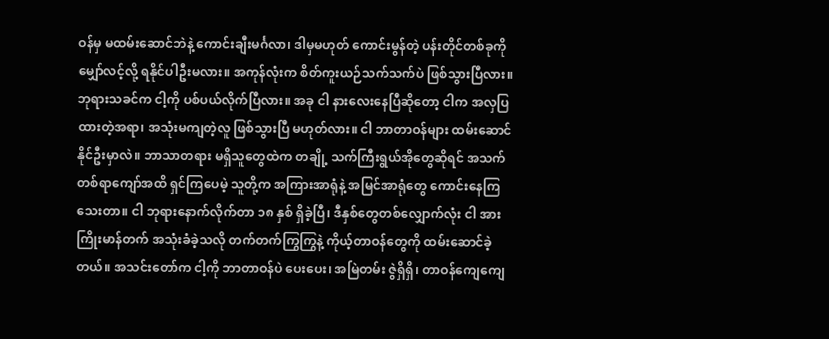ဝန်မှ မထမ်းဆောင်ဘဲနဲ့ ကောင်းချီးမင်္ဂလာ၊ ဒါမှမဟုတ် ကောင်းမွန်တဲ့ ပန်းတိုင်တစ်ခုကို မျှော်လင့်လို့ ရနိုင်ပါဦးမလား။ အကုန်လုံးက စိတ်ကူးယဉ်သက်သက်ပဲ ဖြစ်သွားပြီလား။ ဘုရားသခင်က ငါ့ကို ပစ်ပယ်လိုက်ပြီလား။ အခု ငါ နားလေးနေပြီဆိုတော့ ငါက အလှပြထားတဲ့အရာ၊ အသုံးမကျတဲ့လူ ဖြစ်သွားပြီ မဟုတ်လား။ ငါ ဘာတာဝန်များ ထမ်းဆောင်နိုင်ဦးမှာလဲ။ ဘာသာတရား မရှိသူတွေထဲက တချို့ သက်ကြီးရွယ်အိုတွေဆိုရင် အသက်တစ်ရာကျော်အထိ ရှင်ကြပေမဲ့ သူတို့က အကြားအာရုံနဲ့ အမြင်အာရုံတွေ ကောင်းနေကြသေးတာ။ ငါ ဘုရားနောက်လိုက်တာ ၁၈ နှစ် ရှိခဲ့ပြီ၊ ဒီနှစ်တွေတစ်လျှောက်လုံး ငါ အားကြိုးမာန်တက် အသုံးခံခဲ့သလို တက်တက်ကြွကြွနဲ့ ကိုယ့်တာဝန်တွေကို ထမ်းဆောင်ခဲ့တယ်။ အသင်းတော်က ငါ့ကို ဘာတာဝန်ပဲ ပေးပေး၊ အမြဲတမ်း ဇွဲရှိရှိ၊ တာဝန်ကျေကျေ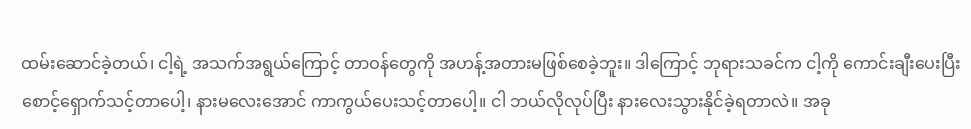ထမ်းဆောင်ခဲ့တယ်၊ ငါ့ရဲ့ အသက်အရွယ်ကြောင့် တာဝန်တွေကို အဟန့်အတားမဖြစ်စေခဲ့ဘူး။ ဒါကြောင့် ဘုရားသခင်က ငါ့ကို ကောင်းချီးပေးပြီး စောင့်ရှောက်သင့်တာပေါ့၊ နားမလေးအောင် ကာကွယ်ပေးသင့်တာပေါ့။ ငါ ဘယ်လိုလုပ်ပြီး နားလေးသွားနိုင်ခဲ့ရတာလဲ။ အခု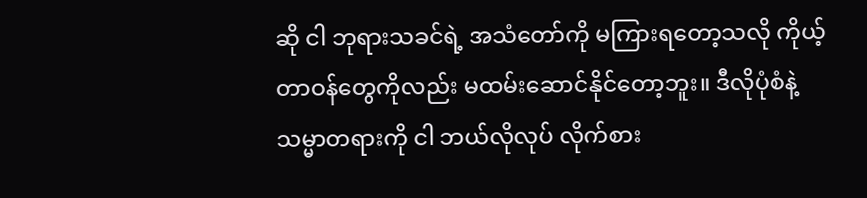ဆို ငါ ဘုရားသခင်ရဲ့ အသံတော်ကို မကြားရတော့သလို ကိုယ့်တာဝန်တွေကိုလည်း မထမ်းဆောင်နိုင်တော့ဘူး။ ဒီလိုပုံစံနဲ့ သမ္မာတရားကို ငါ ဘယ်လိုလုပ် လိုက်စား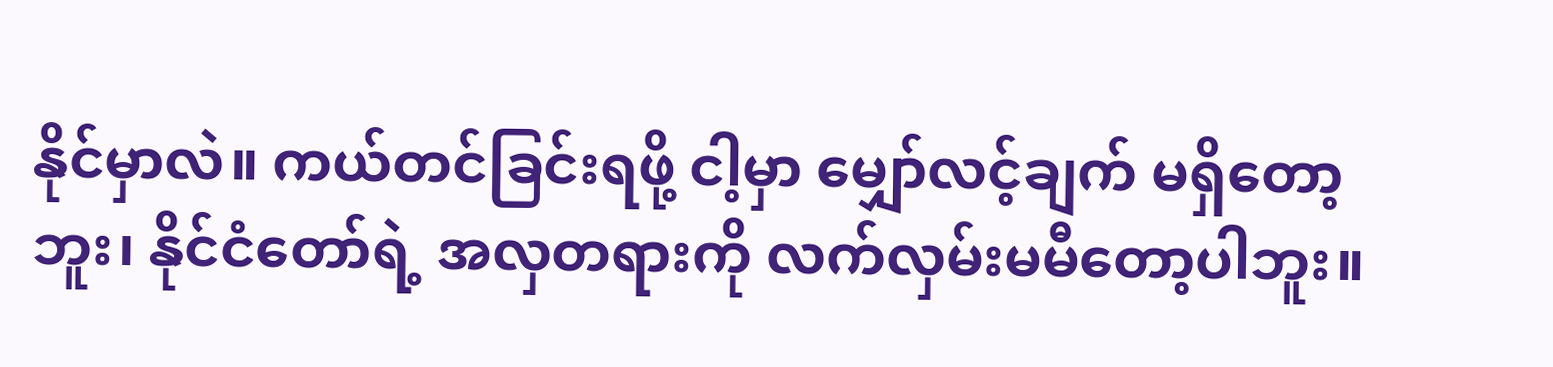နိုင်မှာလဲ။ ကယ်တင်ခြင်းရဖို့ ငါ့မှာ မျှော်လင့်ချက် မရှိတော့ဘူး၊ နိုင်ငံတော်ရဲ့ အလှတရားကို လက်လှမ်းမမီတော့ပါဘူး။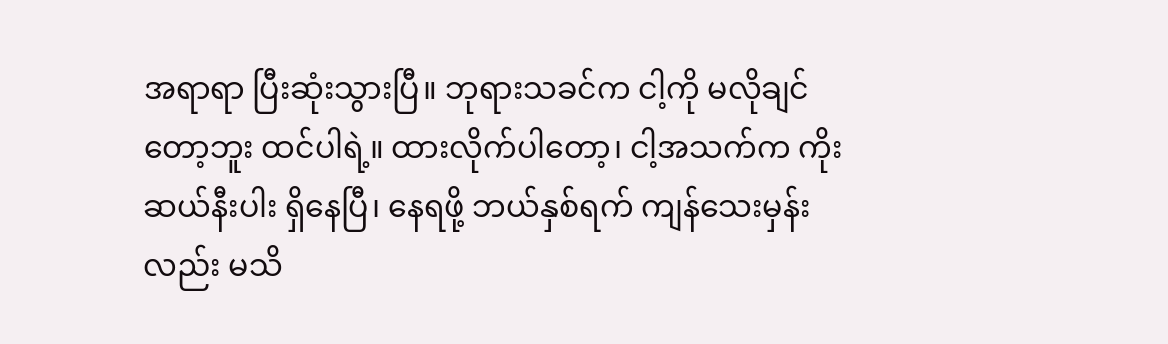အရာရာ ပြီးဆုံးသွားပြီ။ ဘုရားသခင်က ငါ့ကို မလိုချင်တော့ဘူး ထင်ပါရဲ့။ ထားလိုက်ပါတော့၊ ငါ့အသက်က ကိုးဆယ်နီးပါး ရှိနေပြီ၊ နေရဖို့ ဘယ်နှစ်ရက် ကျန်သေးမှန်းလည်း မသိ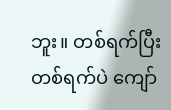ဘူး။ တစ်ရက်ပြီးတစ်ရက်ပဲ ကျော်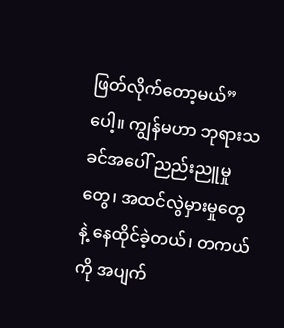ဖြတ်လိုက်တော့မယ်” ပေါ့။ ကျွန်မဟာ ဘုရားသခင်အပေါ် ညည်းညူမှုတွေ၊ အထင်လွဲမှားမှုတွေနဲ့ နေထိုင်ခဲ့တယ်၊ တကယ်ကို အပျက်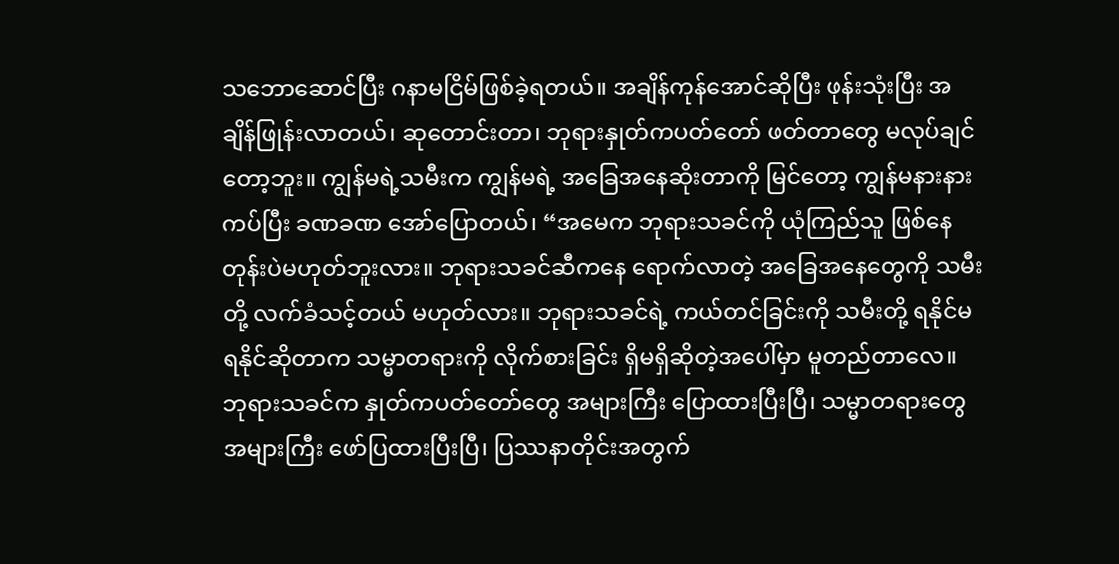သဘောဆောင်ပြီး ဂနာမငြိမ်ဖြစ်ခဲ့ရတယ်။ အချိန်ကုန်အောင်ဆိုပြီး ဖုန်းသုံးပြီး အချိန်ဖြုန်းလာတယ်၊ ဆုတောင်းတာ၊ ဘုရားနှုတ်ကပတ်တော် ဖတ်တာတွေ မလုပ်ချင်တော့ဘူး။ ကျွန်မရဲ့သမီးက ကျွန်မရဲ့ အခြေအနေဆိုးတာကို မြင်တော့ ကျွန်မနားနားကပ်ပြီး ခဏခဏ အော်ပြောတယ်၊ “အမေက ဘုရားသခင်ကို ယုံကြည်သူ ဖြစ်နေတုန်းပဲမဟုတ်ဘူးလား။ ဘုရားသခင်ဆီကနေ ရောက်လာတဲ့ အခြေအနေတွေကို သမီးတို့ လက်ခံသင့်တယ် မဟုတ်လား။ ဘုရားသခင်ရဲ့ ကယ်တင်ခြင်းကို သမီးတို့ ရနိုင်မရနိုင်ဆိုတာက သမ္မာတရားကို လိုက်စားခြင်း ရှိမရှိဆိုတဲ့အပေါ်မှာ မူတည်တာလေ။ ဘုရားသခင်က နှုတ်ကပတ်တော်တွေ အများကြီး ပြောထားပြီးပြီ၊ သမ္မာတရားတွေ အများကြီး ဖော်ပြထားပြီးပြီ၊ ပြဿနာတိုင်းအတွက်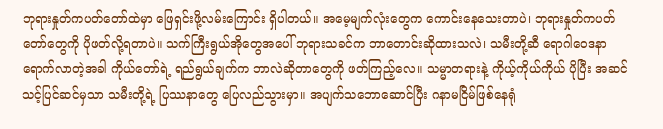ဘုရားနှုတ်ကပတ်တော်ထဲမှာ ဖြေရှင်းဖို့လမ်းကြောင်း ရှိပါတယ်။ အမေ့မျက်လုံးတွေက ကောင်းနေသေးတာပဲ၊ ဘုရားနှုတ်ကပတ်တော်တွေကို ပိုဖတ်လို့ရတာပဲ။ သက်ကြီးရွယ်အိုတွေအပေါ် ဘုရားသခင်က ဘာတောင်းဆိုထားသလဲ၊ သမီးတို့ဆီ ရောဂါဝေဒနာ ရောက်လာတဲ့အခါ ကိုယ်တော်ရဲ့ ရည်ရွယ်ချက်က ဘာလဲဆိုတာတွေကို ဖတ်ကြည့်လေ။ သမ္မာတရားနဲ့ ကိုယ့်ကိုယ်ကိုယ် ပိုပြီး အဆင်သင့်ပြင်ဆင်မှသာ သမီးတို့ရဲ့ ပြဿနာတွေ ပြေလည်သွားမှာ။ အပျက်သဘောဆောင်ပြီး ဂနာမငြိမ်ဖြစ်နေရုံ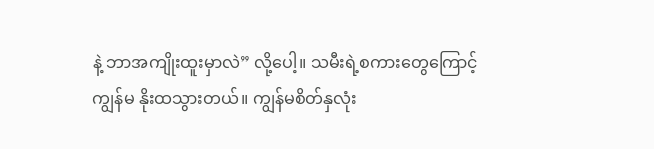နဲ့ ဘာအကျိုးထူးမှာလဲ” လို့ပေါ့။ သမီးရဲ့စကားတွေကြောင့် ကျွန်မ နိုးထသွားတယ်။ ကျွန်မစိတ်နှလုံး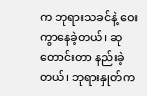က ဘုရားသခင်နဲ့ ဝေးကွာနေခဲ့တယ်၊ ဆုတောင်းတာ နည်းခဲ့တယ်၊ ဘုရားနှုတ်က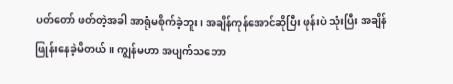ပတ်တော် ဖတ်တဲ့အခါ အာရုံမစိုက်ခဲ့ဘူး၊ အချိန်ကုန်အောင်ဆိုပြီး ဖုန်းပဲ သုံးပြီး အချိန်ဖြုန်းနေခဲ့မိတယ်။ ကျွန်မဟာ အပျက်သဘော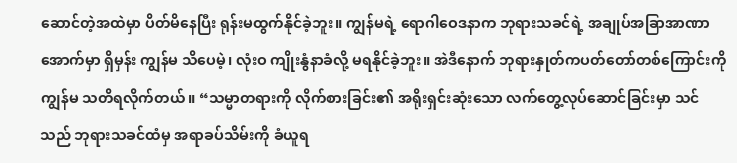ဆောင်တဲ့အထဲမှာ ပိတ်မိနေပြီး ရုန်းမထွက်နိုင်ခဲ့ဘူး။ ကျွန်မရဲ့ ရောဂါဝေဒနာက ဘုရားသခင်ရဲ့ အချုပ်အခြာအာဏာအောက်မှာ ရှိမှန်း ကျွန်မ သိပေမဲ့၊ လုံးဝ ကျိုးနွံနာခံလို့ မရနိုင်ခဲ့ဘူး။ အဲဒီနောက် ဘုရားနှုတ်ကပတ်တော်တစ်ကြောင်းကို ကျွန်မ သတိရလိုက်တယ်။ “သမ္မာတရားကို လိုက်စားခြင်း၏ အရိုးရှင်းဆုံးသော လက်တွေ့လုပ်ဆောင်ခြင်းမှာ သင်သည် ဘုရားသခင်ထံမှ အရာခပ်သိမ်းကို ခံယူရ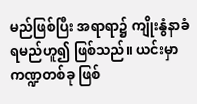မည်ဖြစ်ပြီး အရာရာ၌ ကျိုးနွံနာခံရမည်ဟူ၍ ဖြစ်သည်။ ယင်းမှာ ကဏ္ဍတစ်ခု ဖြစ်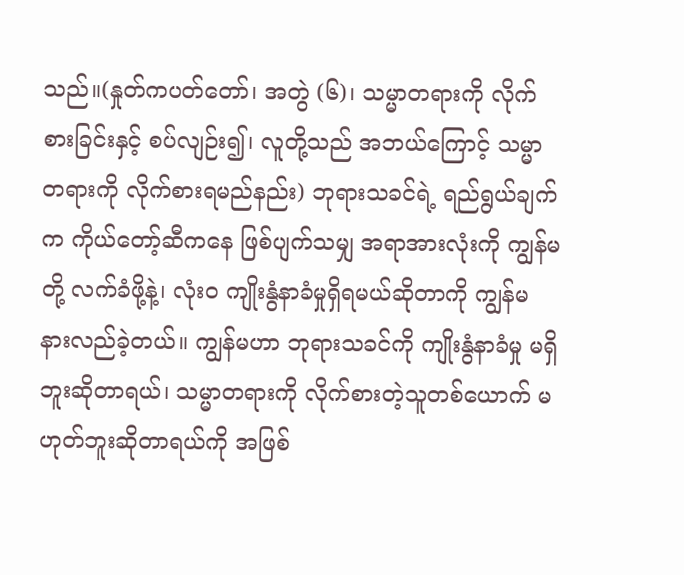သည်။(နှုတ်ကပတ်တော်၊ အတွဲ (၆)၊ သမ္မာတရားကို လိုက်စားခြင်းနှင့် စပ်လျဉ်း၍၊ လူတို့သည် အဘယ်ကြောင့် သမ္မာတရားကို လိုက်စားရမည်နည်း) ဘုရားသခင်ရဲ့ ရည်ရွယ်ချက်က ကိုယ်တော့်ဆီကနေ ဖြစ်ပျက်သမျှ အရာအားလုံးကို ကျွန်မတို့ လက်ခံဖို့နဲ့၊ လုံးဝ ကျိုးနွံနာခံမှုရှိရမယ်ဆိုတာကို ကျွန်မ နားလည်ခဲ့တယ်။ ကျွန်မဟာ ဘုရားသခင်ကို ကျိုးနွံနာခံမှု မရှိဘူးဆိုတာရယ်၊ သမ္မာတရားကို လိုက်စားတဲ့သူတစ်ယောက် မဟုတ်ဘူးဆိုတာရယ်ကို အဖြစ်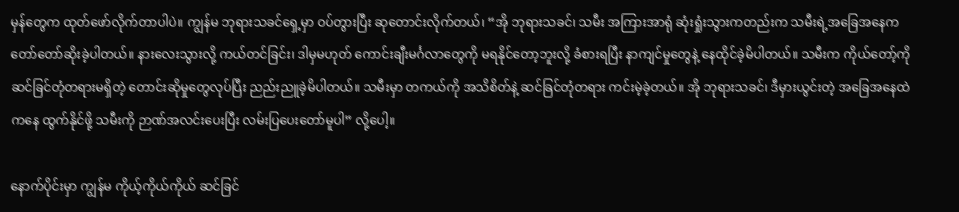မှန်တွေက ထုတ်ဖော်လိုက်တာပါပဲ။ ကျွန်မ ဘုရားသခင်ရှေ့မှာ ဝပ်တွားပြီး ဆုတောင်းလိုက်တယ်၊ “အို ဘုရားသခင်၊ သမီး အကြားအာရုံ ဆုံးရှုံးသွားကတည်းက သမီးရဲ့အခြေအနေက တော်တော်ဆိုးခဲ့ပါတယ်။ နားလေးသွားလို့ ကယ်တင်ခြင်း၊ ဒါမှမဟုတ် ကောင်းချီးမင်္ဂလာတွေကို မရနိုင်တော့ဘူးလို့ ခံစားရပြီး နာကျင်မှုတွေနဲ့ နေထိုင်ခဲ့မိပါတယ်။ သမီးက ကိုယ်တော့်ကို ဆင်ခြင်တုံတရားမရှိတဲ့ တောင်းဆိုမှုတွေလုပ်ပြီး ညည်းညူခဲ့မိပါတယ်။ သမီးမှာ တကယ်ကို အသိစိတ်နဲ့ ဆင်ခြင်တုံတရား ကင်းမဲ့ခဲ့တယ်။ အို ဘုရားသခင်၊ ဒီမှားယွင်းတဲ့ အခြေအနေထဲကနေ ထွက်နိုင်ဖို့ သမီးကို ဉာဏ်အလင်းပေးပြီး လမ်းပြပေးတော်မူပါ” လို့ပေါ့။

နောက်ပိုင်းမှာ ကျွန်မ ကိုယ့်ကိုယ်ကိုယ် ဆင်ခြင်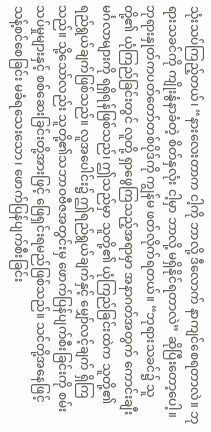သုံးသပ်ကြည့်တယ်၊ “နားလေးတာက ငါ့ကို ဘာလို့ ဒီလောက် နာကျင်စေရတာလဲ။ ဘုရားသခင်ကို ကျိုးနွံနာခံတဲ့ စိတ်နှလုံး ငါ့မှာ ဘာလို့ မရှိနိုင်ရတာလဲ” ဆိုပြီးတော့ပေါ့။ ဘုရားနှုတ်ကပတ်တော်တစ်ပိုဒ်ကို ကျွန်မ ဖတ်လိုက်ရတယ်။ “ဘုရားသခင်၌ သူတို့၏ ယုံကြည်ခြင်းတွင် လူတို့ ရှာဖွေကြသည့်အရာမှာ အနာဂတ်အတွက် ကောင်းချီးမင်္ဂလာများကို ရရှိရန်ဖြစ်သည်၊ ဤသည်မှာ သူတို့၏ ယုံကြည်ခြင်းထဲက သူတို့၏ ရည်ရွယ်ချက်ဖြစ်သည်။ လူအပေါင်း၌ ဤရည်ရွယ်ချက်နှင့် မျှော်လင့်ချက် ရှိကြသည်။ သို့သော်လည်း သူတို့၏သဘာဝဗီဇအတွင်းမှ ဖောက်ပြန်ပျက်စီးခြင်းကို စမ်းသပ်မှုများနှင့် စစ်ဆေးခြင်းတို့အားဖြင့် ဖြေရှင်းရမည်ဖြစ်သည်။ သင်တို့အနေဖြင့် သန့်စင်စေခြင်း မခံရသေးသော၊ ဖောက်ပြန်ပျက်စီးခြင်း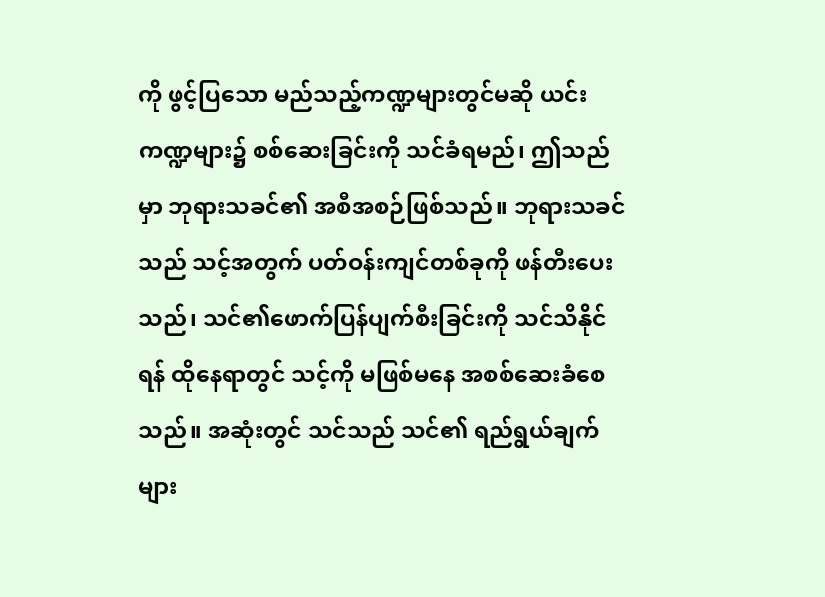ကို ဖွင့်ပြသော မည်သည့်ကဏ္ဍများတွင်မဆို ယင်းကဏ္ဍများ၌ စစ်ဆေးခြင်းကို သင်ခံရမည်၊ ဤသည်မှာ ဘုရားသခင်၏ အစီအစဉ်ဖြစ်သည်။ ဘုရားသခင်သည် သင့်အတွက် ပတ်ဝန်းကျင်တစ်ခုကို ဖန်တီးပေးသည်၊ သင်၏ဖောက်ပြန်ပျက်စီးခြင်းကို သင်သိနိုင်ရန် ထိုနေရာတွင် သင့်ကို မဖြစ်မနေ အစစ်ဆေးခံစေသည်။ အဆုံးတွင် သင်သည် သင်၏ ရည်ရွယ်ချက်များ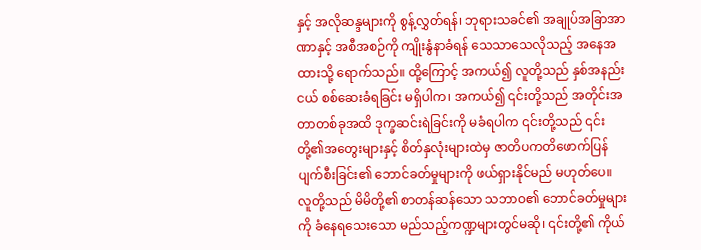နှင့် အလိုဆန္ဒများကို စွန့်လွှတ်ရန်၊ ဘုရားသခင်၏ အချုပ်အခြာအာဏာနှင့် အစီအစဉ်ကို ကျိုးနွံနာခံရန် သေသာသေလိုသည့် အနေအထားသို့ ရောက်သည်။ ထို့ကြောင့် အကယ်၍ လူတို့သည် နှစ်အနည်းငယ် စစ်ဆေးခံရခြင်း မရှိပါက၊ အကယ်၍ ၎င်းတို့သည် အတိုင်းအတာတစ်ခုအထိ ဒုက္ခဆင်းရဲခြင်းကို မခံရပါက ၎င်းတို့သည် ၎င်းတို့၏အတွေးများနှင့် စိတ်နှလုံးများထဲမှ ဇာတိပကတိဖောက်ပြန်ပျက်စီးခြင်း၏ ဘောင်ခတ်မှုများကို ဖယ်ရှားနိုင်မည် မဟုတ်ပေ။ လူတို့သည် မိမိတို့၏ စာတန်ဆန်သော သဘာဝ၏ ဘောင်ခတ်မှုများကို ခံနေရသေးသော မည်သည့်ကဏ္ဍများတွင်မဆို၊ ၎င်းတို့၏ ကိုယ်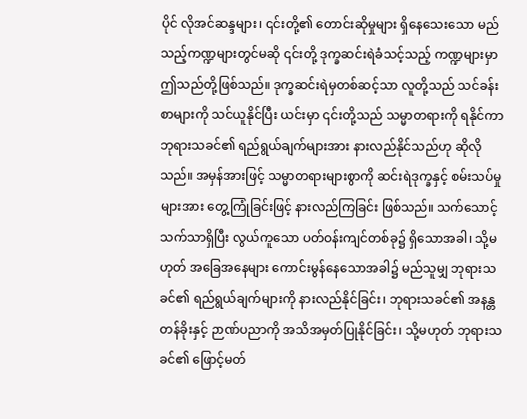ပိုင် လိုအင်ဆန္ဒများ၊ ၎င်းတို့၏ တောင်းဆိုမှုများ ရှိနေသေးသော မည်သည့်ကဏ္ဍများတွင်မဆို ၎င်းတို့ ဒုက္ခဆင်းရဲခံသင့်သည့် ကဏ္ဍများမှာ ဤသည်တို့ဖြစ်သည်။ ဒုက္ခဆင်းရဲမှတစ်ဆင့်သာ လူတို့သည် သင်ခန်းစာများကို သင်ယူနိုင်ပြီး ယင်းမှာ ၎င်းတို့သည် သမ္မာတရားကို ရနိုင်ကာ ဘုရားသခင်၏ ရည်ရွယ်ချက်များအား နားလည်နိုင်သည်ဟု ဆိုလိုသည်။ အမှန်အားဖြင့် သမ္မာတရားများစွာကို ဆင်းရဲဒုက္ခနှင့် စမ်းသပ်မှုများအား တွေ့ကြုံခြင်းဖြင့် နားလည်ကြခြင်း ဖြစ်သည်။ သက်သောင့်သက်သာရှိပြီး လွယ်ကူသော ပတ်ဝန်းကျင်တစ်ခု၌ ရှိသောအခါ၊ သို့မဟုတ် အခြေအနေများ ကောင်းမွန်နေသောအခါ၌ မည်သူမျှ ဘုရားသခင်၏ ရည်ရွယ်ချက်များကို နားလည်နိုင်ခြင်း၊ ဘုရားသခင်၏ အနန္တတန်ခိုးနှင့် ဉာဏ်ပညာကို အသိအမှတ်ပြုနိုင်ခြင်း၊ သို့မဟုတ် ဘုရားသခင်၏ ဖြောင့်မတ်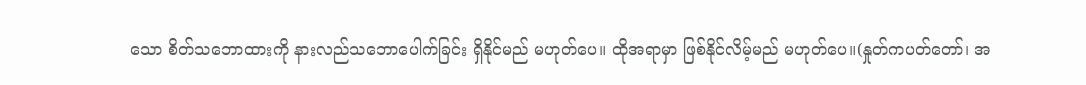သော စိတ်သဘောထားကို နားလည်သဘောပေါက်ခြင်း ရှိနိုင်မည် မဟုတ်ပေ။ ထိုအရာမှာ ဖြစ်နိုင်လိမ့်မည် မဟုတ်ပေ။(နှုတ်ကပတ်တော်၊ အ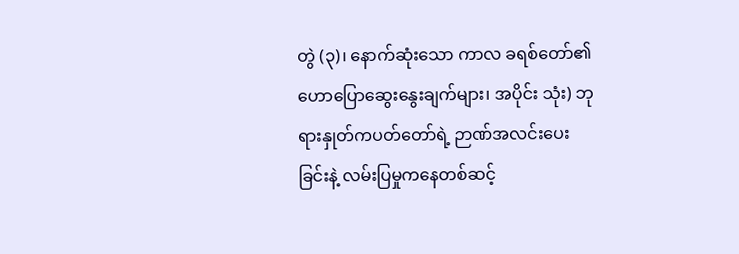တွဲ (၃)၊ နောက်ဆုံးသော ကာလ ခရစ်တော်၏ ဟောပြောဆွေးနွေးချက်များ၊ အပိုင်း သုံး) ဘုရားနှုတ်ကပတ်တော်ရဲ့ ဉာဏ်အလင်းပေးခြင်းနဲ့ လမ်းပြမှုကနေတစ်ဆင့်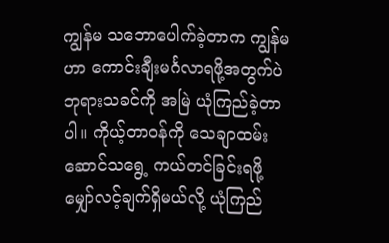ကျွန်မ သဘောပေါက်ခဲ့တာက ကျွန်မဟာ ကောင်းချီးမင်္ဂလာရဖို့အတွက်ပဲ ဘုရားသခင်ကို အမြဲ ယုံကြည်ခဲ့တာပါ။ ကိုယ့်တာဝန်ကို သေချာထမ်းဆောင်သရွေ့ ကယ်တင်ခြင်းရဖို့ မျှော်လင့်ချက်ရှိမယ်လို့ ယုံကြည်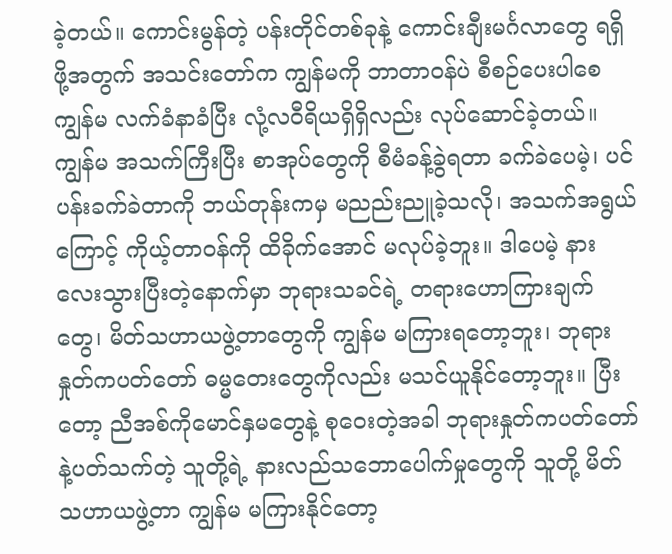ခဲ့တယ်။ ကောင်းမွန်တဲ့ ပန်းတိုင်တစ်ခုနဲ့ ကောင်းချီးမင်္ဂလာတွေ ရရှိဖို့အတွက် အသင်းတော်က ကျွန်မကို ဘာတာဝန်ပဲ စီစဉ်ပေးပါစေ ကျွန်မ လက်ခံနာခံပြီး လုံ့လဝီရိယရှိရှိလည်း လုပ်ဆောင်ခဲ့တယ်။ ကျွန်မ အသက်ကြီးပြီး စာအုပ်တွေကို စီမံခန့်ခွဲရတာ ခက်ခဲပေမဲ့၊ ပင်ပန်းခက်ခဲတာကို ဘယ်တုန်းကမှ မညည်းညူခဲ့သလို၊ အသက်အရွယ်ကြောင့် ကိုယ့်တာဝန်ကို ထိခိုက်အောင် မလုပ်ခဲ့ဘူး။ ဒါပေမဲ့ နားလေးသွားပြီးတဲ့နောက်မှာ ဘုရားသခင်ရဲ့ တရားဟောကြားချက်တွေ၊ မိတ်သဟာယဖွဲ့တာတွေကို ကျွန်မ မကြားရတော့ဘူး၊ ဘုရားနှုတ်ကပတ်တော် ဓမ္မတေးတွေကိုလည်း မသင်ယူနိုင်တော့ဘူး။ ပြီးတော့ ညီအစ်ကိုမောင်နှမတွေနဲ့ စုဝေးတဲ့အခါ ဘုရားနှုတ်ကပတ်တော်နဲ့ပတ်သက်တဲ့ သူတို့ရဲ့ နားလည်သဘောပေါက်မှုတွေကို သူတို့ မိတ်သဟာယဖွဲ့တာ ကျွန်မ မကြားနိုင်တော့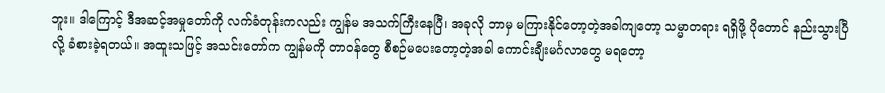ဘူး။ ဒါကြောင့် ဒီအဆင့်အမှုတော်ကို လက်ခံတုန်းကလည်း ကျွန်မ အသက်ကြီးနေပြီ၊ အခုလို ဘာမှ မကြားနိုင်တော့တဲ့အခါကျတော့ သမ္မာတရား ရရှိဖို့ ပိုတောင် နည်းသွားပြီလို့ ခံစားခဲ့ရတယ်။ အထူးသဖြင့် အသင်းတော်က ကျွန်မကို တာဝန်တွေ စီစဉ်မပေးတော့တဲ့အခါ ကောင်းချီးမင်္ဂလာတွေ မရတော့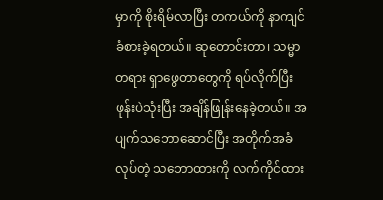မှာကို စိုးရိမ်လာပြီး တကယ်ကို နာကျင်ခံစားခဲ့ရတယ်။ ဆုတောင်းတာ၊ သမ္မာတရား ရှာဖွေတာတွေကို ရပ်လိုက်ပြီး ဖုန်းပဲသုံးပြီး အချိန်ဖြုန်းနေခဲ့တယ်။ အပျက်သဘောဆောင်ပြီး အတိုက်အခံလုပ်တဲ့ သဘောထားကို လက်ကိုင်ထား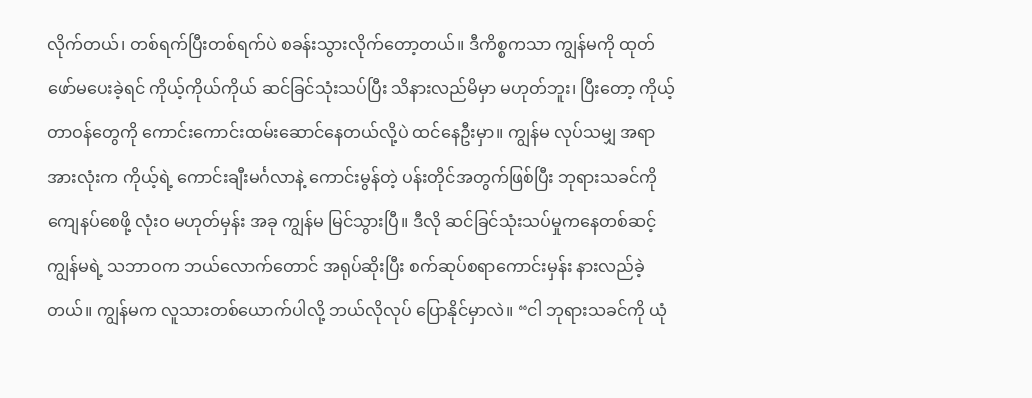လိုက်တယ်၊ တစ်ရက်ပြီးတစ်ရက်ပဲ စခန်းသွားလိုက်တော့တယ်။ ဒီကိစ္စကသာ ကျွန်မကို ထုတ်ဖော်မပေးခဲ့ရင် ကိုယ့်ကိုယ်ကိုယ် ဆင်ခြင်သုံးသပ်ပြီး သိနားလည်မိမှာ မဟုတ်ဘူး၊ ပြီးတော့ ကိုယ့်တာဝန်တွေကို ကောင်းကောင်းထမ်းဆောင်နေတယ်လို့ပဲ ထင်နေဦးမှာ။ ကျွန်မ လုပ်သမျှ အရာအားလုံးက ကိုယ့်ရဲ့ ကောင်းချီးမင်္ဂလာနဲ့ ကောင်းမွန်တဲ့ ပန်းတိုင်အတွက်ဖြစ်ပြီး ဘုရားသခင်ကို ကျေနပ်စေဖို့ လုံးဝ မဟုတ်မှန်း အခု ကျွန်မ မြင်သွားပြီ။ ဒီလို ဆင်ခြင်သုံးသပ်မှုကနေတစ်ဆင့် ကျွန်မရဲ့ သဘာဝက ဘယ်လောက်တောင် အရုပ်ဆိုးပြီး စက်ဆုပ်စရာကောင်းမှန်း နားလည်ခဲ့တယ်။ ကျွန်မက လူသားတစ်ယောက်ပါလို့ ဘယ်လိုလုပ် ပြောနိုင်မှာလဲ။ “ငါ ဘုရားသခင်ကို ယုံ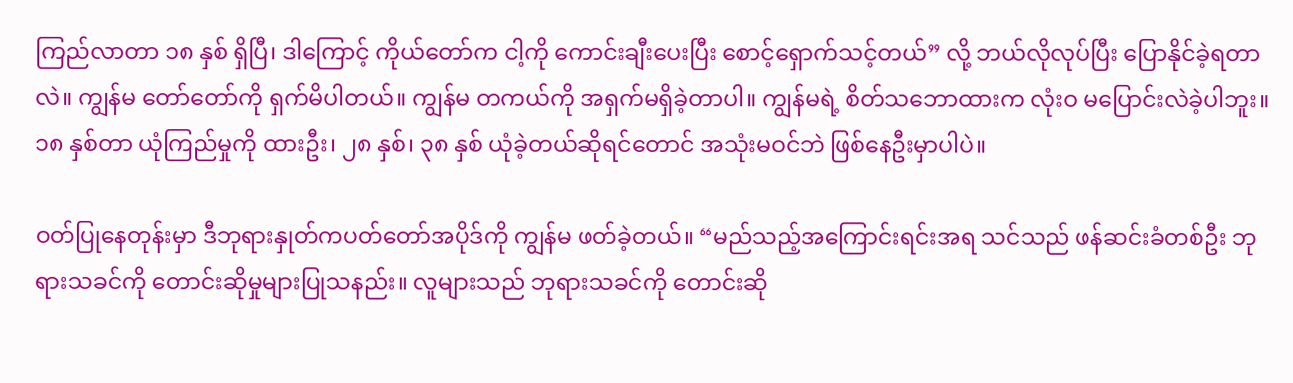ကြည်လာတာ ၁၈ နှစ် ရှိပြီ၊ ဒါကြောင့် ကိုယ်တော်က ငါ့ကို ကောင်းချီးပေးပြီး စောင့်ရှောက်သင့်တယ်” လို့ ဘယ်လိုလုပ်ပြီး ပြောနိုင်ခဲ့ရတာလဲ။ ကျွန်မ တော်တော်ကို ရှက်မိပါတယ်။ ကျွန်မ တကယ်ကို အရှက်မရှိခဲ့တာပါ။ ကျွန်မရဲ့ စိတ်သဘောထားက လုံးဝ မပြောင်းလဲခဲ့ပါဘူး။ ၁၈ နှစ်တာ ယုံကြည်မှုကို ထားဦး၊ ၂၈ နှစ်၊ ၃၈ နှစ် ယုံခဲ့တယ်ဆိုရင်တောင် အသုံးမဝင်ဘဲ ဖြစ်နေဦးမှာပါပဲ။

ဝတ်ပြုနေတုန်းမှာ ဒီဘုရားနှုတ်ကပတ်တော်အပိုဒ်ကို ကျွန်မ ဖတ်ခဲ့တယ်။ “မည်သည့်အကြောင်းရင်းအရ သင်သည် ဖန်ဆင်းခံတစ်ဦး ဘုရားသခင်ကို တောင်းဆိုမှုများပြုသနည်း။ လူများသည် ဘုရားသခင်ကို တောင်းဆို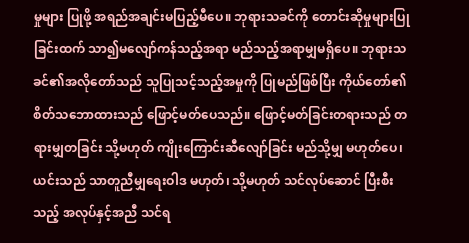မှုများ ပြုဖို့ အရည်အချင်းမပြည့်မီပေ။ ဘုရားသခင်ကို တောင်းဆိုမှုများပြုခြင်းထက် သာ၍မလျော်ကန်သည့်အရာ မည်သည့်အရာမျှမရှိပေ။ ဘုရားသခင်၏အလိုတော်သည် သူပြုသင့်သည့်အမှုကို ပြုမည်ဖြစ်ပြီး ကိုယ်တော်၏စိတ်သဘောထားသည် ဖြောင့်မတ်ပေသည်။ ဖြောင့်မတ်ခြင်းတရားသည် တရားမျှတခြင်း သို့မဟုတ် ကျိုးကြောင်းဆီလျော်ခြင်း မည်သို့မျှ မဟုတ်ပေ၊ ယင်းသည် သာတူညီမျှရေးဝါဒ မဟုတ်၊ သို့မဟုတ် သင်လုပ်ဆောင် ပြီးစီးသည့် အလုပ်နှင့်အညီ သင်ရ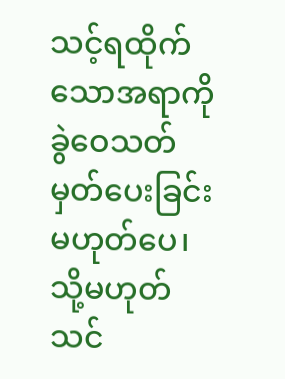သင့်ရထိုက်သောအရာကို ခွဲဝေသတ်မှတ်ပေးခြင်း မဟုတ်ပေ၊ သို့မဟုတ် သင်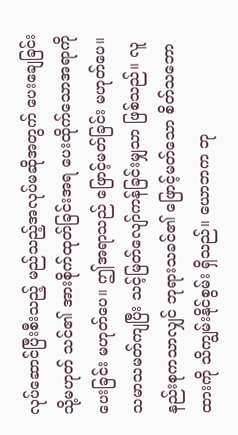လုပ်ဆောင်ပြီးစီးသည့် မည်သည့်အလုပ်မဆိုအတွက် ပေးချေခြင်း သို့မဟုတ် သင်၏ အားစိုက်ထုတ်ခြင်းအရ ပေးထိုက်သောအရာကို ပေးခြင်း မဟုတ်ပေ။ ဤအရာသည် ဖြောင့်မတ်ခြင်း မဟုတ်ပေ။ သမာသမတ်ကျပြီး သင့်မြတ်လျော်ကန်ခြင်းမျှသာ ဖြစ်သည်။ လူနည်းစုကသာလျှင် ဘုရားသခင်၏ ဖြောင့်မတ်သော စိတ်သဘောထားကို သိကျွမ်းနိုင်စွမ်း ရှိသည်။ ယောဘက ဘု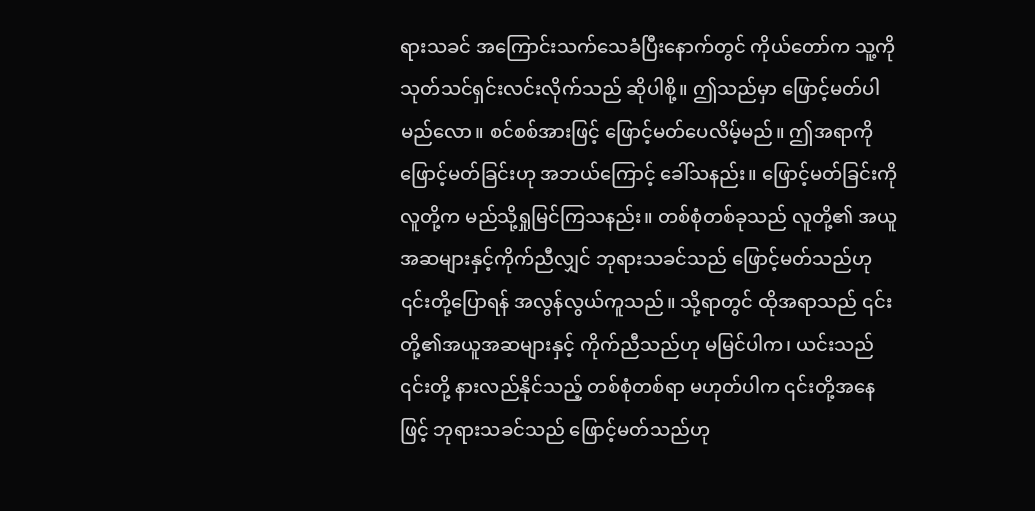ရားသခင် အကြောင်းသက်သေခံပြီးနောက်တွင် ကိုယ်တော်က သူ့ကို သုတ်သင်ရှင်းလင်းလိုက်သည် ဆိုပါစို့။ ဤသည်မှာ ဖြောင့်မတ်ပါမည်လော။ စင်စစ်အားဖြင့် ဖြောင့်မတ်ပေလိမ့်မည်။ ဤအရာကို ဖြောင့်မတ်ခြင်းဟု အဘယ်ကြောင့် ခေါ်သနည်း။ ဖြောင့်မတ်ခြင်းကို လူတို့က မည်သို့ရှုမြင်ကြသနည်း။ တစ်စုံတစ်ခုသည် လူတို့၏ အယူအဆများနှင့်ကိုက်ညီလျှင် ဘုရားသခင်သည် ဖြောင့်မတ်သည်ဟု ၎င်းတို့ပြောရန် အလွန်လွယ်ကူသည်။ သို့ရာတွင် ထိုအရာသည် ၎င်းတို့၏အယူအဆများနှင့် ကိုက်ညီသည်ဟု မမြင်ပါက၊ ယင်းသည် ၎င်းတို့ နားလည်နိုင်သည့် တစ်စုံတစ်ရာ မဟုတ်ပါက ၎င်းတို့အနေဖြင့် ဘုရားသခင်သည် ဖြောင့်မတ်သည်ဟု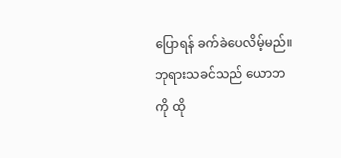ပြောရန် ခက်ခဲပေလိမ့်မည်။ ဘုရားသခင်သည် ယောဘကို ထို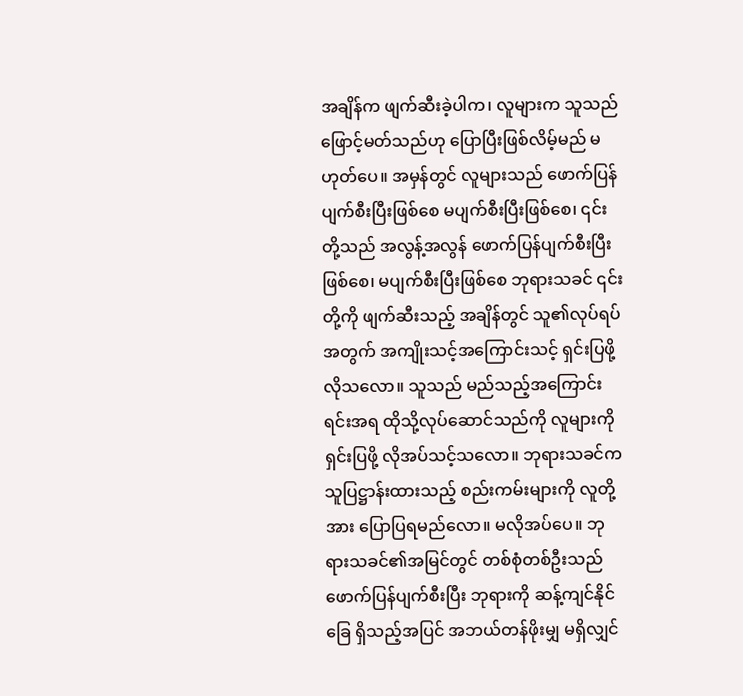အချိန်က ဖျက်ဆီးခဲ့ပါက၊ လူများက သူသည် ဖြောင့်မတ်သည်ဟု ပြောပြီးဖြစ်လိမ့်မည် မဟုတ်ပေ။ အမှန်တွင် လူများသည် ဖောက်ပြန်ပျက်စီးပြီးဖြစ်စေ မပျက်စီးပြီးဖြစ်စေ၊ ၎င်းတို့သည် အလွန့်အလွန် ဖောက်ပြန်ပျက်စီးပြီးဖြစ်စေ၊ မပျက်စီးပြီးဖြစ်စေ ဘုရားသခင် ၎င်းတို့ကို ဖျက်ဆီးသည့် အချိန်တွင် သူ၏လုပ်ရပ်အတွက် အကျိုးသင့်အကြောင်းသင့် ရှင်းပြဖို့ လိုသလော။ သူသည် မည်သည့်အကြောင်းရင်းအရ ထိုသို့လုပ်ဆောင်သည်ကို လူများကို ရှင်းပြဖို့ လိုအပ်သင့်သလော။ ဘုရားသခင်က သူပြဋ္ဌာန်းထားသည့် စည်းကမ်းများကို လူတို့အား ပြောပြရမည်လော။ မလိုအပ်ပေ။ ဘုရားသခင်၏အမြင်တွင် တစ်စုံတစ်ဦးသည် ဖောက်ပြန်ပျက်စီးပြီး ဘုရားကို ဆန့်ကျင်နိုင်ခြေ ရှိသည့်အပြင် အဘယ်တန်ဖိုးမျှ မရှိလျှင်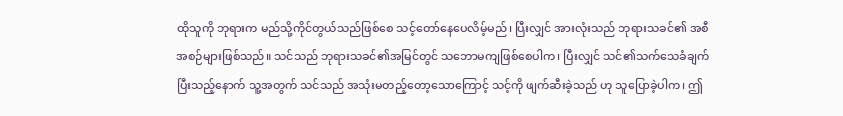ထိုသူကို ဘုရားက မည်သို့ကိုင်တွယ်သည်ဖြစ်စေ သင့်တော်နေပေလိမ့်မည်၊ ပြီးလျှင် အားလုံးသည် ဘုရားသခင်၏ အစီအစဉ်များဖြစ်သည်။ သင်သည် ဘုရားသခင်၏အမြင်တွင် သဘောမကျဖြစ်စေပါက၊ ပြီးလျှင် သင်၏သက်သေခံချက်ပြီးသည့်နောက် သူ့အတွက် သင်သည် အသုံးမတည့်တော့သောကြောင့် သင့်ကို ဖျက်ဆီးခဲ့သည် ဟု သူပြောခဲ့ပါက၊ ဤ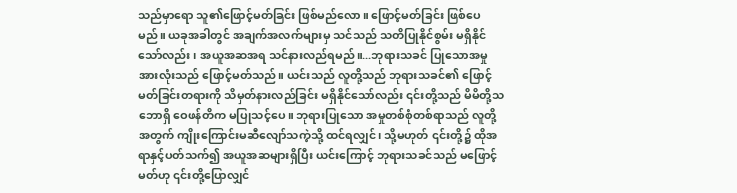သည်မှာရော သူ၏ဖြောင့်မတ်ခြင်း ဖြစ်မည်လော။ ဖြောင့်မတ်ခြင်း ဖြစ်ပေမည်။ ယခုအခါတွင် အချက်အလက်များမှ သင်သည် သတိပြုနိုင်စွမ်း မရှိနိုင်သော်လည်း၊ အယူအဆအရ သင်နားလည်ရမည်။...ဘုရားသခင် ပြုသောအမှုအားလုံးသည် ဖြောင့်မတ်သည်။ ယင်းသည် လူတို့သည် ဘုရားသခင်၏ ဖြောင့်မတ်ခြင်းတရားကို သိမှတ်နားလည်ခြင်း မရှိနိုင်သော်လည်း ၎င်းတို့သည် မိမိတို့သဘောရှိ ဝေဖန်တိက မပြုသင့်ပေ။ ဘုရားပြုသော အမှုတစ်စုံတစ်ရာသည် လူတို့အတွက် ကျိုးကြောင်းမဆီလျော်သကဲ့သို့ ထင်ရလျှင်၊ သို့မဟုတ် ၎င်းတို့၌ ထိုအရာနှင့်ပတ်သက်၍ အယူအဆများရှိပြီး ယင်းကြောင့် ဘုရားသခင်သည် မဖြောင့်မတ်ဟု ၎င်းတို့ပြောလျှင်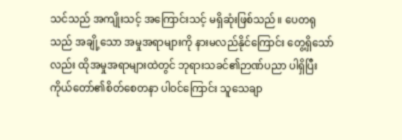သင်သည် အကျိုးသင့် အကြောင်းသင့် မရှိဆုံးဖြစ်သည်။ ပေတရုသည် အချို့သော အမှုအရာများကို နားမလည်နိုင်ကြောင်း တွေ့ရှိသော်လည်း ထိုအမှုအရာများထဲတွင် ဘုရားသခင်၏ဉာဏ်ပညာ ပါရှိပြီး ကိုယ်တော်၏စိတ်စေတနာ ပါဝင်ကြောင်း သူသေချာ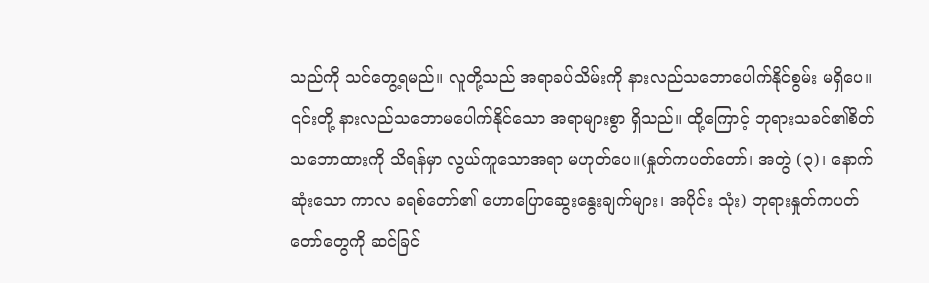သည်ကို သင်တွေ့ရမည်။ လူတို့သည် အရာခပ်သိမ်းကို နားလည်သဘောပေါက်နိုင်စွမ်း မရှိပေ။ ၎င်းတို့ နားလည်သဘောမပေါက်နိုင်သော အရာများစွာ ရှိသည်။ ထို့ကြောင့် ဘုရားသခင်၏စိတ်သဘောထားကို သိရန်မှာ လွယ်ကူသောအရာ မဟုတ်ပေ။(နှုတ်ကပတ်တော်၊ အတွဲ (၃)၊ နောက်ဆုံးသော ကာလ ခရစ်တော်၏ ဟောပြောဆွေးနွေးချက်များ၊ အပိုင်း သုံး) ဘုရားနှုတ်ကပတ်တော်တွေကို ဆင်ခြင်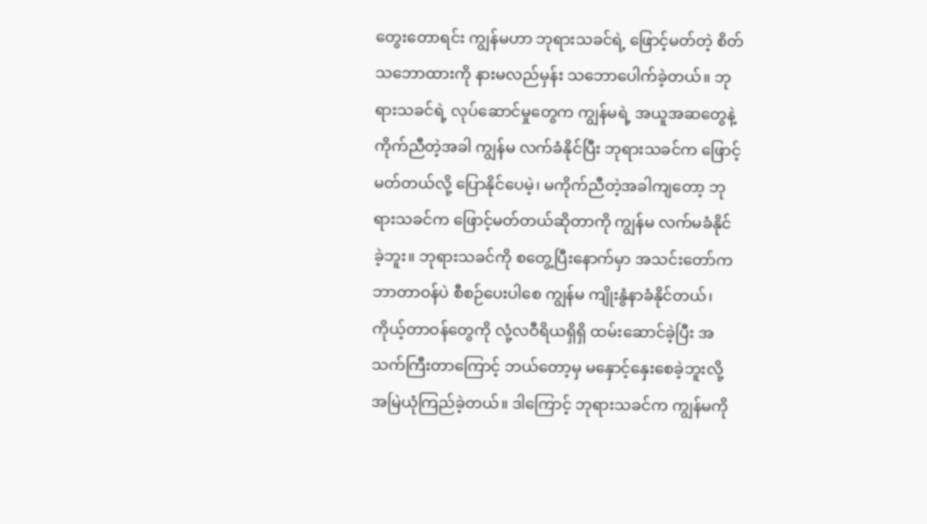တွေးတောရင်း ကျွန်မဟာ ဘုရားသခင်ရဲ့ ဖြောင့်မတ်တဲ့ စိတ်သဘောထားကို နားမလည်မှန်း သဘောပေါက်ခဲ့တယ်။ ဘုရားသခင်ရဲ့ လုပ်ဆောင်မှုတွေက ကျွန်မရဲ့ အယူအဆတွေနဲ့ ကိုက်ညီတဲ့အခါ ကျွန်မ လက်ခံနိုင်ပြီး ဘုရားသခင်က ဖြောင့်မတ်တယ်လို့ ပြောနိုင်ပေမဲ့၊ မကိုက်ညီတဲ့အခါကျတော့ ဘုရားသခင်က ဖြောင့်မတ်တယ်ဆိုတာကို ကျွန်မ လက်မခံနိုင်ခဲ့ဘူး။ ဘုရားသခင်ကို စတွေ့ပြီးနောက်မှာ အသင်းတော်က ဘာတာဝန်ပဲ စီစဉ်ပေးပါစေ ကျွန်မ ကျိုးနွံနာခံနိုင်တယ်၊ ကိုယ့်တာဝန်တွေကို လုံ့လဝီရိယရှိရှိ ထမ်းဆောင်ခဲ့ပြီး အသက်ကြီးတာကြောင့် ဘယ်တော့မှ မနှောင့်နှေးစေခဲ့ဘူးလို့ အမြဲယုံကြည်ခဲ့တယ်။ ဒါကြောင့် ဘုရားသခင်က ကျွန်မကို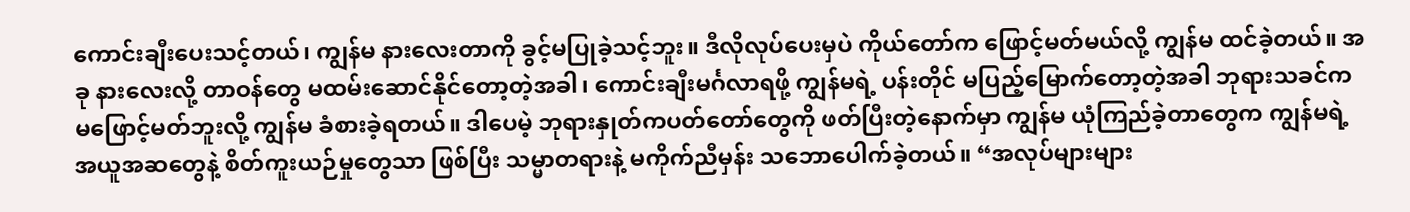ကောင်းချီးပေးသင့်တယ်၊ ကျွန်မ နားလေးတာကို ခွင့်မပြုခဲ့သင့်ဘူး။ ဒီလိုလုပ်ပေးမှပဲ ကိုယ်တော်က ဖြောင့်မတ်မယ်လို့ ကျွန်မ ထင်ခဲ့တယ်။ အခု နားလေးလို့ တာဝန်တွေ မထမ်းဆောင်နိုင်တော့တဲ့အခါ၊ ကောင်းချီးမင်္ဂလာရဖို့ ကျွန်မရဲ့ ပန်းတိုင် မပြည့်မြောက်တော့တဲ့အခါ ဘုရားသခင်က မဖြောင့်မတ်ဘူးလို့ ကျွန်မ ခံစားခဲ့ရတယ်။ ဒါပေမဲ့ ဘုရားနှုတ်ကပတ်တော်တွေကို ဖတ်ပြီးတဲ့နောက်မှာ ကျွန်မ ယုံကြည်ခဲ့တာတွေက ကျွန်မရဲ့ အယူအဆတွေနဲ့ စိတ်ကူးယဉ်မှုတွေသာ ဖြစ်ပြီး သမ္မာတရားနဲ့ မကိုက်ညီမှန်း သဘောပေါက်ခဲ့တယ်။ “အလုပ်များများ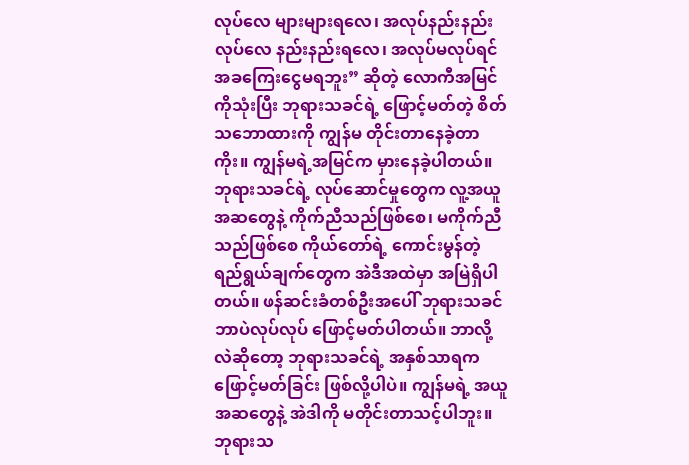လုပ်လေ များများရလေ၊ အလုပ်နည်းနည်းလုပ်လေ နည်းနည်းရလေ၊ အလုပ်မလုပ်ရင် အခကြေးငွေမရဘူး” ဆိုတဲ့ လောကီအမြင်ကိုသုံးပြီး ဘုရားသခင်ရဲ့ ဖြောင့်မတ်တဲ့ စိတ်သဘောထားကို ကျွန်မ တိုင်းတာနေခဲ့တာကိုး။ ကျွန်မရဲ့အမြင်က မှားနေခဲ့ပါတယ်။ ဘုရားသခင်ရဲ့ လုပ်ဆောင်မှုတွေက လူ့အယူအဆတွေနဲ့ ကိုက်ညီသည်ဖြစ်စေ၊ မကိုက်ညီသည်ဖြစ်စေ ကိုယ်တော်ရဲ့ ကောင်းမွန်တဲ့ ရည်ရွယ်ချက်တွေက အဲဒီအထဲမှာ အမြဲရှိပါတယ်။ ဖန်ဆင်းခံတစ်ဦးအပေါ် ဘုရားသခင် ဘာပဲလုပ်လုပ် ဖြောင့်မတ်ပါတယ်။ ဘာလို့လဲဆိုတော့ ဘုရားသခင်ရဲ့ အနှစ်သာရက ဖြောင့်မတ်ခြင်း ဖြစ်လို့ပါပဲ။ ကျွန်မရဲ့ အယူအဆတွေနဲ့ အဲဒါကို မတိုင်းတာသင့်ပါဘူး။ ဘုရားသ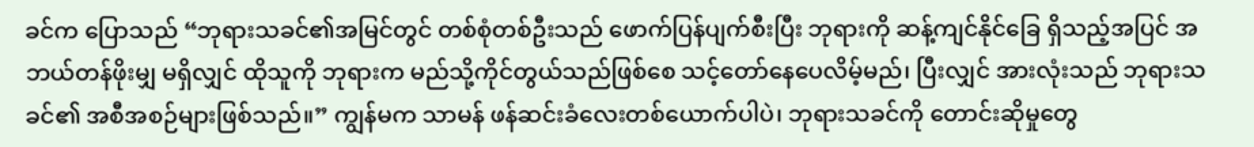ခင်က ပြောသည် “ဘုရားသခင်၏အမြင်တွင် တစ်စုံတစ်ဦးသည် ဖောက်ပြန်ပျက်စီးပြီး ဘုရားကို ဆန့်ကျင်နိုင်ခြေ ရှိသည့်အပြင် အဘယ်တန်ဖိုးမျှ မရှိလျှင် ထိုသူကို ဘုရားက မည်သို့ကိုင်တွယ်သည်ဖြစ်စေ သင့်တော်နေပေလိမ့်မည်၊ ပြီးလျှင် အားလုံးသည် ဘုရားသခင်၏ အစီအစဉ်များဖြစ်သည်။” ကျွန်မက သာမန် ဖန်ဆင်းခံလေးတစ်ယောက်ပါပဲ၊ ဘုရားသခင်ကို တောင်းဆိုမှုတွေ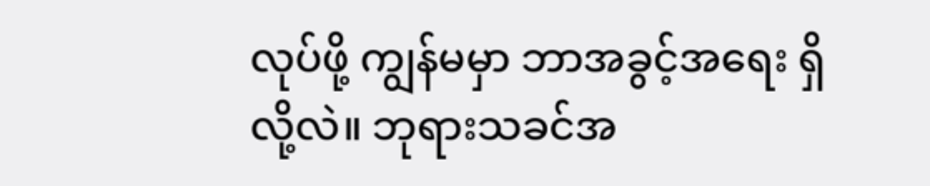လုပ်ဖို့ ကျွန်မမှာ ဘာအခွင့်အရေး ရှိလို့လဲ။ ဘုရားသခင်အ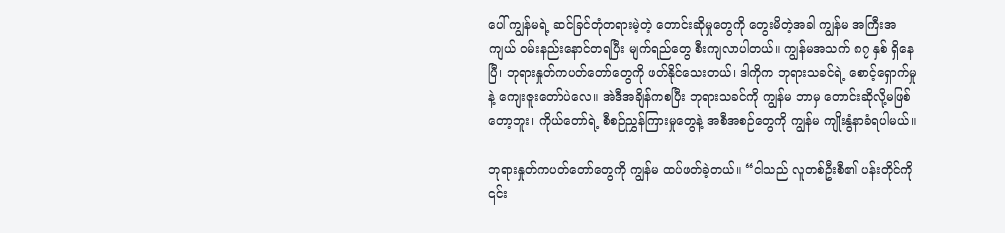ပေါ် ကျွန်မရဲ့ ဆင်ခြင်တုံတရားမဲ့တဲ့ တောင်းဆိုမှုတွေကို တွေးမိတဲ့အခါ ကျွန်မ အကြီးအကျယ် ဝမ်းနည်းနောင်တရပြီး မျက်ရည်တွေ စီးကျလာပါတယ်။ ကျွန်မအသက် ၈၇ နှစ် ရှိနေပြီ၊ ဘုရားနှုတ်ကပတ်တော်တွေကို ဖတ်နိုင်သေးတယ်၊ ဒါကိုက ဘုရားသခင်ရဲ့ စောင့်ရှောက်မှုနဲ့ ကျေးဇူးတော်ပဲလေ။ အဲဒီအချိန်ကစပြီး ဘုရားသခင်ကို ကျွန်မ ဘာမှ တောင်းဆိုလို့မဖြစ်တော့ဘူး၊ ကိုယ်တော်ရဲ့ စီစဉ်ညွှန်ကြားမှုတွေနဲ့ အစီအစဉ်တွေကို ကျွန်မ ကျိုးနွံနာခံရပါမယ်။

ဘုရားနှုတ်ကပတ်တော်တွေကို ကျွန်မ ထပ်ဖတ်ခဲ့တယ်။ “ငါသည် လူတစ်ဦးစီ၏ ပန်းတိုင်ကို ၎င်း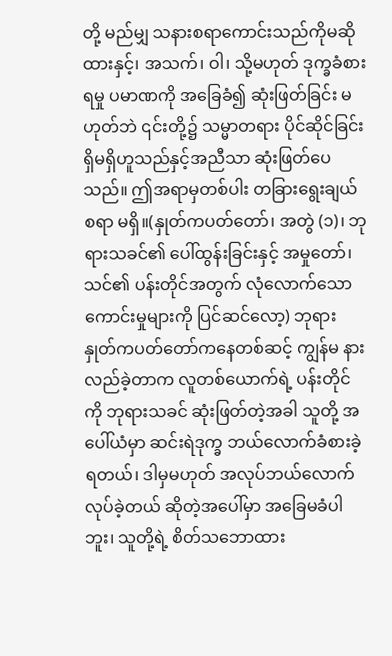တို့ မည်မျှ သနားစရာကောင်းသည်ကိုမဆိုထားနှင့်၊ အသက်၊ ဝါ၊ သို့မဟုတ် ဒုက္ခခံစားရမှု ပမာဏကို အခြေခံ၍ ဆုံးဖြတ်ခြင်း မဟုတ်ဘဲ ၎င်းတို့၌ သမ္မာတရား ပိုင်ဆိုင်ခြင်း ရှိမရှိဟူသည်နှင့်အညီသာ ဆုံးဖြတ်ပေသည်။ ဤအရာမှတစ်ပါး တခြားရွေးချယ်စရာ မရှိ။(နှုတ်ကပတ်တော်၊ အတွဲ (၁)၊ ဘုရားသခင်၏ ပေါ်ထွန်းခြင်းနှင့် အမှုတော်၊ သင်၏ ပန်းတိုင်အတွက် လုံလောက်သော ကောင်းမှုများကို ပြင်ဆင်လော့) ဘုရားနှုတ်ကပတ်တော်ကနေတစ်ဆင့် ကျွန်မ နားလည်ခဲ့တာက လူတစ်ယောက်ရဲ့ ပန်းတိုင်ကို ဘုရားသခင် ဆုံးဖြတ်တဲ့အခါ သူတို့ အပေါ်ယံမှာ ဆင်းရဲဒုက္ခ ဘယ်လောက်ခံစားခဲ့ရတယ်၊ ဒါမှမဟုတ် အလုပ်ဘယ်လောက်လုပ်ခဲ့တယ် ဆိုတဲ့အပေါ်မှာ အခြေမခံပါဘူး၊ သူတို့ရဲ့ စိတ်သဘောထား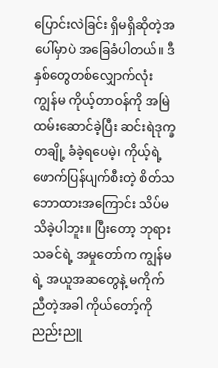ပြောင်းလဲခြင်း ရှိမရှိဆိုတဲ့အပေါ်မှာပဲ အခြေခံပါတယ်။ ဒီနှစ်တွေတစ်လျှောက်လုံး ကျွန်မ ကိုယ့်တာဝန်ကို အမြဲထမ်းဆောင်ခဲ့ပြီး ဆင်းရဲဒုက္ခတချို့ ခံခဲ့ရပေမဲ့၊ ကိုယ့်ရဲ့ ဖောက်ပြန်ပျက်စီးတဲ့ စိတ်သဘောထားအကြောင်း သိပ်မသိခဲ့ပါဘူး။ ပြီးတော့ ဘုရားသခင်ရဲ့ အမှုတော်က ကျွန်မရဲ့ အယူအဆတွေနဲ့ မကိုက်ညီတဲ့အခါ ကိုယ်တော့်ကို ညည်းညူ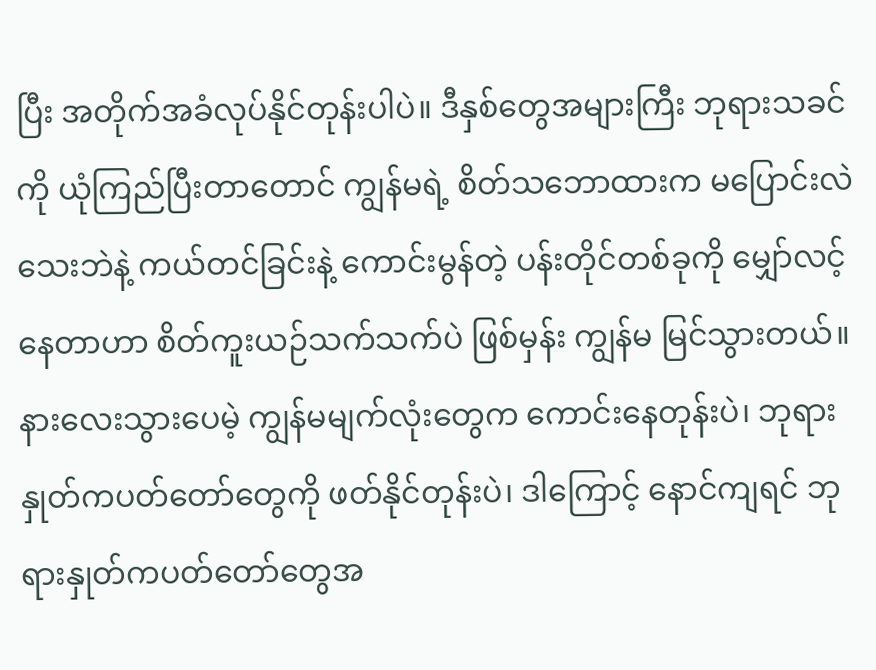ပြီး အတိုက်အခံလုပ်နိုင်တုန်းပါပဲ။ ဒီနှစ်တွေအများကြီး ဘုရားသခင်ကို ယုံကြည်ပြီးတာတောင် ကျွန်မရဲ့ စိတ်သဘောထားက မပြောင်းလဲသေးဘဲနဲ့ ကယ်တင်ခြင်းနဲ့ ကောင်းမွန်တဲ့ ပန်းတိုင်တစ်ခုကို မျှော်လင့်နေတာဟာ စိတ်ကူးယဉ်သက်သက်ပဲ ဖြစ်မှန်း ကျွန်မ မြင်သွားတယ်။ နားလေးသွားပေမဲ့ ကျွန်မမျက်လုံးတွေက ကောင်းနေတုန်းပဲ၊ ဘုရားနှုတ်ကပတ်တော်တွေကို ဖတ်နိုင်တုန်းပဲ၊ ဒါကြောင့် နောင်ကျရင် ဘုရားနှုတ်ကပတ်တော်တွေအ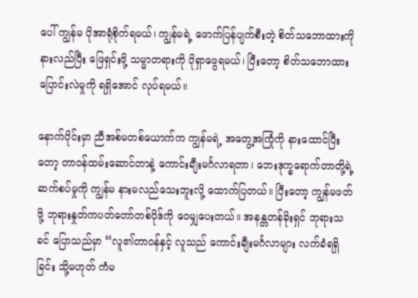ပေါ် ကျွန်မ ပိုအာရုံစိုက်ရမယ်၊ ကျွန်မရဲ့ ဖောက်ပြန်ပျက်စီးတဲ့ စိတ်သဘောထားကို နားလည်ပြီး ဖြေရှင်းဖို့ သမ္မာတရားကို ပိုရှာဖွေရမယ်၊ ပြီးတော့ စိတ်သဘောထား ပြောင်းလဲမှုကို ရရှိအောင် လုပ်ရမယ်။

နောက်ပိုင်းမှာ ညီအစ်မတစ်ယောက်က ကျွန်မရဲ့ အတွေ့အကြုံကို နားထောင်ပြီးတော့ တာဝန်ထမ်းဆောင်တာနဲ့ ကောင်းချီးမင်္ဂလာရတာ၊ ဘေးဒုက္ခရောက်တာတို့ရဲ့ ဆက်စပ်မှုကို ကျွန်မ နားမလည်သေးဘူးလို့ ထောက်ပြတယ်။ ပြီးတော့ ကျွန်မဖတ်ဖို့ ဘုရားနှုတ်ကပတ်တော်တစ်ပိုဒ်ကို ဝေမျှပေးတယ်။ အနန္တတန်ခိုးရှင် ဘုရားသခင် ပြောသည်မှာ “လူ၏တာဝန်နှင့် လူသည် ကောင်းချီးမင်္ဂလာများ လက်ခံရရှိခြင်း သို့မဟုတ် ကံမ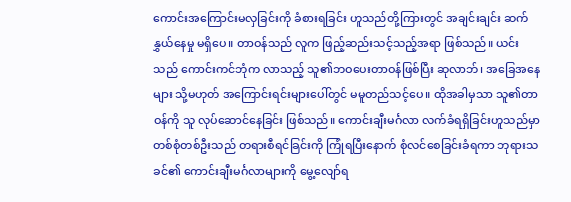ကောင်းအကြောင်းမလှခြင်းကို ခံစားရခြင်း ဟူသည်တို့ကြားတွင် အချင်းချင်း ဆက်နွှယ်နေမှု မရှိပေ။ တာဝန်သည် လူက ဖြည့်ဆည်းသင့်သည့်အရာ ဖြစ်သည်။ ယင်းသည် ကောင်းကင်ဘုံက လာသည့် သူ၏ဘဝပေးတာဝန်ဖြစ်ပြီး ဆုလာဘ်၊ အခြေအနေများ သို့မဟုတ် အကြောင်းရင်းများပေါ်တွင် မမူတည်သင့်ပေ။ ထိုအခါမှသာ သူ၏တာဝန်ကို သူ လုပ်ဆောင်နေခြင်း ဖြစ်သည်။ ကောင်းချီးမင်္ဂလာ လက်ခံရရှိခြင်းဟူသည်မှာ တစ်စုံတစ်ဦးသည် တရားစီရင်ခြင်းကို ကြုံရပြီးနောက် စုံလင်စေခြင်းခံရကာ ဘုရားသခင်၏ ကောင်းချီးမင်္ဂလာများကို မွေ့လျော်ရ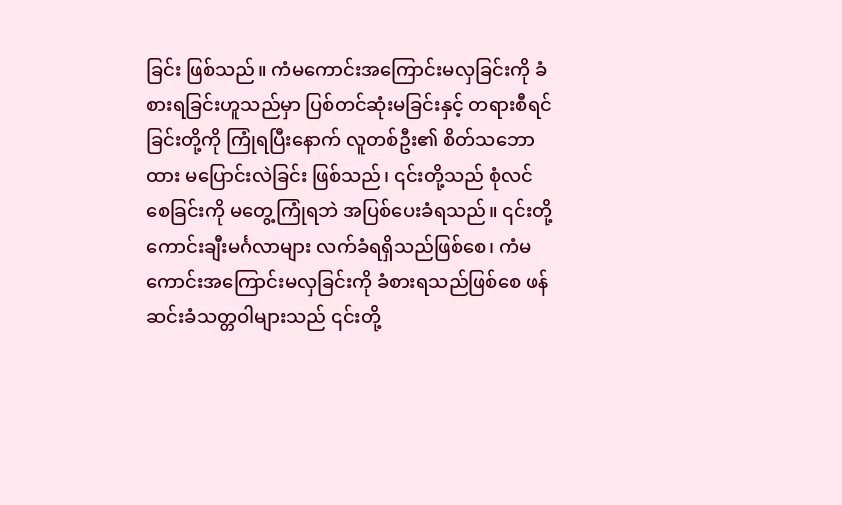ခြင်း ဖြစ်သည်။ ကံမကောင်းအကြောင်းမလှခြင်းကို ခံစားရခြင်းဟူသည်မှာ ပြစ်တင်ဆုံးမခြင်းနှင့် တရားစီရင်ခြင်းတို့ကို ကြုံရပြီးနောက် လူတစ်ဦး၏ စိတ်သဘောထား မပြောင်းလဲခြင်း ဖြစ်သည်၊ ၎င်းတို့သည် စုံလင်စေခြင်းကို မတွေ့ကြုံရဘဲ အပြစ်ပေးခံရသည်။ ၎င်းတို့ ကောင်းချီးမင်္ဂလာများ လက်ခံရရှိသည်ဖြစ်စေ၊ ကံမကောင်းအကြောင်းမလှခြင်းကို ခံစားရသည်ဖြစ်စေ ဖန်ဆင်းခံသတ္တဝါများသည် ၎င်းတို့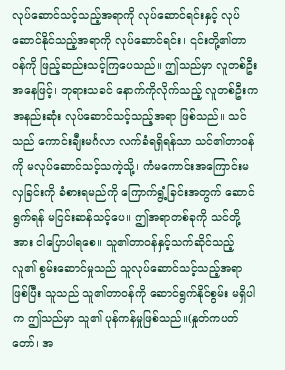လုပ်ဆောင်သင့်သည့်အရာကို လုပ်ဆောင်ရင်းနှင့် လုပ်ဆောင်နိုင်သည့်အရာကို လုပ်ဆောင်ရင်း၊ ၎င်းတို့၏တာဝန်ကို ဖြည့်ဆည်းသင့်ကြပေသည်။ ဤသည်မှာ လူတစ်ဦးအနေဖြင့်၊ ဘုရားသခင် နောက်ကိုလိုက်သည့် လူတစ်ဦးက အနည်းဆုံး လုပ်ဆောင်သင့်သည့်အရာ ဖြစ်သည်။ သင်သည် ကောင်းချီးမင်္ဂလာ လက်ခံရရှိရန်သာ သင်၏တာဝန်ကို မလုပ်ဆောင်သင့်သကဲ့သို့၊ ကံမကောင်းအကြောင်းမလှခြင်းကို ခံစားရမည်ကို ကြောက်ရွံ့ခြင်းအတွက် ဆောင်ရွက်ရန် မငြင်းဆန်သင့်ပေ။ ဤအရာတစ်ခုကို သင်တို့အား ငါပြောပါရစေ။ သူ၏တာဝန်နှင့်သက်ဆိုင်သည့် လူ၏ စွမ်းဆောင်မှုသည် သူလုပ်ဆောင်သင့်သည့်အရာ ဖြစ်ပြီး သူသည် သူ၏တာဝန်ကို ဆောင်ရွက်နိုင်စွမ်း မရှိပါက ဤသည်မှာ သူ၏ ပုန်ကန်မှုဖြစ်သည်။(နှုတ်ကပတ်တော်၊ အ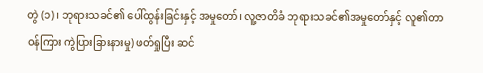တွဲ (၁)၊ ဘုရားသခင်၏ ပေါ်ထွန်းခြင်းနှင့် အမှုတော်၊ လူ့ဇာတိခံ ဘုရားသခင်၏အမှုတော်နှင့် လူ၏တာဝန်ကြား ကွဲပြားခြားနားမှု) ဖတ်ရှုပြီး ဆင်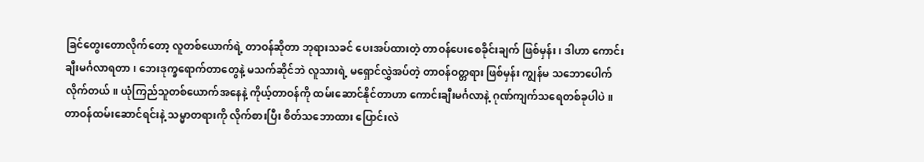ခြင်တွေးတောလိုက်တော့ လူတစ်ယောက်ရဲ့ တာဝန်ဆိုတာ ဘုရားသခင် ပေးအပ်ထားတဲ့ တာဝန်ပေးစေခိုင်းချက် ဖြစ်မှန်း၊ ဒါဟာ ကောင်းချီးမင်္ဂလာရတာ၊ ဘေးဒုက္ခရောက်တာတွေနဲ့ မသက်ဆိုင်ဘဲ လူသားရဲ့ မရှောင်လွှဲအပ်တဲ့ တာဝန်ဝတ္တရား ဖြစ်မှန်း ကျွန်မ သဘောပေါက်လိုက်တယ်။ ယုံကြည်သူတစ်ယောက်အနေနဲ့ ကိုယ့်တာဝန်ကို ထမ်းဆောင်နိုင်တာဟာ ကောင်းချီးမင်္ဂလာနဲ့ ဂုဏ်ကျက်သရေတစ်ခုပါပဲ။ တာဝန်ထမ်းဆောင်ရင်းနဲ့ သမ္မာတရားကို လိုက်စားပြီး စိတ်သဘောထား ပြောင်းလဲ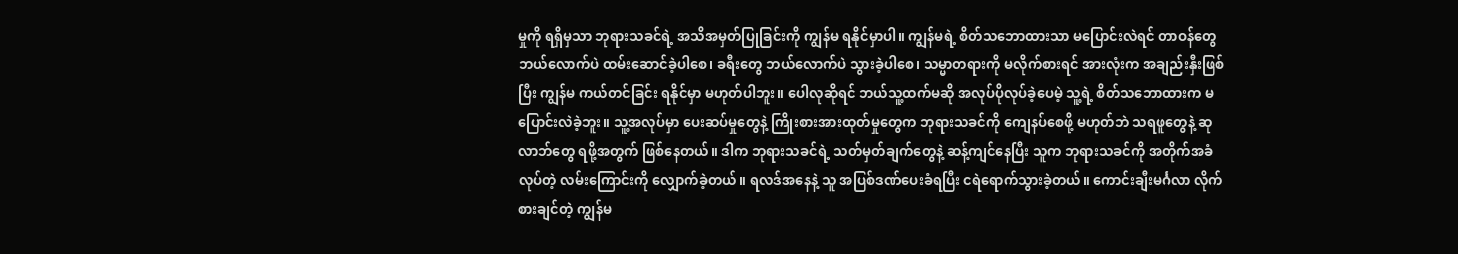မှုကို ရရှိမှသာ ဘုရားသခင်ရဲ့ အသိအမှတ်ပြုခြင်းကို ကျွန်မ ရနိုင်မှာပါ။ ကျွန်မရဲ့ စိတ်သဘောထားသာ မပြောင်းလဲရင် တာဝန်တွေ ဘယ်လောက်ပဲ ထမ်းဆောင်ခဲ့ပါစေ၊ ခရီးတွေ ဘယ်လောက်ပဲ သွားခဲ့ပါစေ၊ သမ္မာတရားကို မလိုက်စားရင် အားလုံးက အချည်းနှီးဖြစ်ပြီး ကျွန်မ ကယ်တင်ခြင်း ရနိုင်မှာ မဟုတ်ပါဘူး။ ပေါလုဆိုရင် ဘယ်သူ့ထက်မဆို အလုပ်ပိုလုပ်ခဲ့ပေမဲ့ သူ့ရဲ့ စိတ်သဘောထားက မပြောင်းလဲခဲ့ဘူး။ သူ့အလုပ်မှာ ပေးဆပ်မှုတွေနဲ့ ကြိုးစားအားထုတ်မှုတွေက ဘုရားသခင်ကို ကျေနပ်စေဖို့ မဟုတ်ဘဲ သရဖူတွေနဲ့ ဆုလာဘ်တွေ ရဖို့အတွက် ဖြစ်နေတယ်။ ဒါက ဘုရားသခင်ရဲ့ သတ်မှတ်ချက်တွေနဲ့ ဆန့်ကျင်နေပြီး သူက ဘုရားသခင်ကို အတိုက်အခံလုပ်တဲ့ လမ်းကြောင်းကို လျှောက်ခဲ့တယ်။ ရလဒ်အနေနဲ့ သူ အပြစ်ဒဏ်ပေးခံရပြီး ငရဲရောက်သွားခဲ့တယ်။ ကောင်းချီးမင်္ဂလာ လိုက်စားချင်တဲ့ ကျွန်မ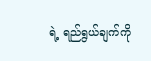ရဲ့ ရည်ရွယ်ချက်ကို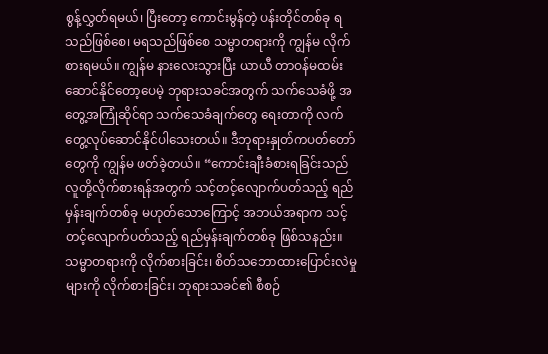စွန့်လွှတ်ရမယ်၊ ပြီးတော့ ကောင်းမွန်တဲ့ ပန်းတိုင်တစ်ခု ရသည်ဖြစ်စေ၊ မရသည်ဖြစ်စေ သမ္မာတရားကို ကျွန်မ လိုက်စားရမယ်။ ကျွန်မ နားလေးသွားပြီး ယာယီ တာဝန်မထမ်းဆောင်နိုင်တော့ပေမဲ့ ဘုရားသခင်အတွက် သက်သေခံဖို့ အတွေ့အကြုံဆိုင်ရာ သက်သေခံချက်တွေ ရေးတာကို လက်တွေ့လုပ်ဆောင်နိုင်ပါသေးတယ်။ ဒီဘုရားနှုတ်ကပတ်တော်တွေကို ကျွန်မ ဖတ်ခဲ့တယ်။ “ကောင်းချီးခံစားရခြင်းသည် လူတို့လိုက်စားရန်အတွက် သင့်တင့်လျောက်ပတ်သည့် ရည်မှန်းချက်တစ်ခု မဟုတ်သောကြောင့် အဘယ်အရာက သင့်တင့်လျောက်ပတ်သည့် ရည်မှန်းချက်တစ်ခု ဖြစ်သနည်း။ သမ္မာတရားကို လိုက်စားခြင်း၊ စိတ်သဘောထားပြောင်းလဲမှုများကို လိုက်စားခြင်း၊ ဘုရားသခင်၏ စီစဉ်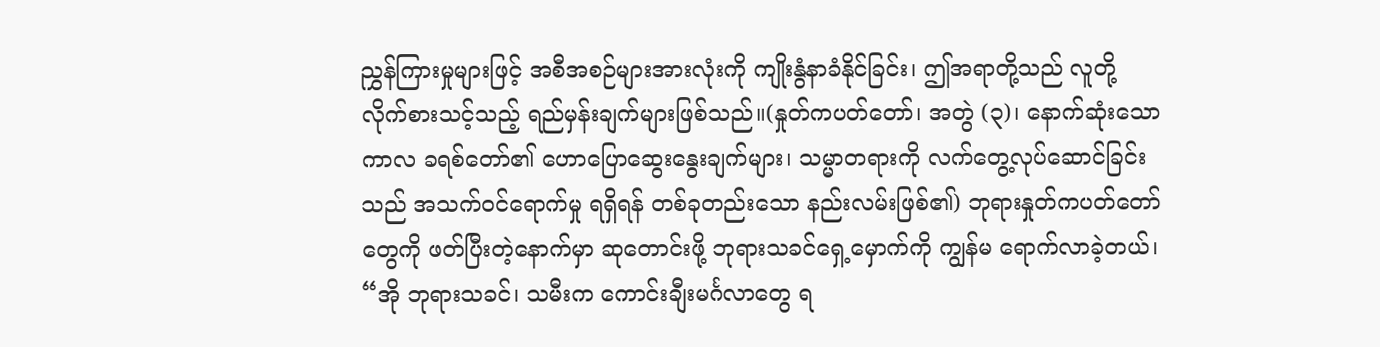ညွှန်ကြားမှုများဖြင့် အစီအစဉ်များအားလုံးကို ကျိုးနွံနာခံနိုင်ခြင်း၊ ဤအရာတို့သည် လူတို့ လိုက်စားသင့်သည့် ရည်မှန်းချက်များဖြစ်သည်။(နှုတ်ကပတ်တော်၊ အတွဲ (၃)၊ နောက်ဆုံးသော ကာလ ခရစ်တော်၏ ဟောပြောဆွေးနွေးချက်များ၊ သမ္မာတရားကို လက်တွေ့လုပ်ဆောင်ခြင်းသည် အသက်ဝင်ရောက်မှု ရရှိရန် တစ်ခုတည်းသော နည်းလမ်းဖြစ်၏) ဘုရားနှုတ်ကပတ်တော်တွေကို ဖတ်ပြီးတဲ့နောက်မှာ ဆုတောင်းဖို့ ဘုရားသခင်ရှေ့မှောက်ကို ကျွန်မ ရောက်လာခဲ့တယ်၊ “အို ဘုရားသခင်၊ သမီးက ကောင်းချီးမင်္ဂလာတွေ ရ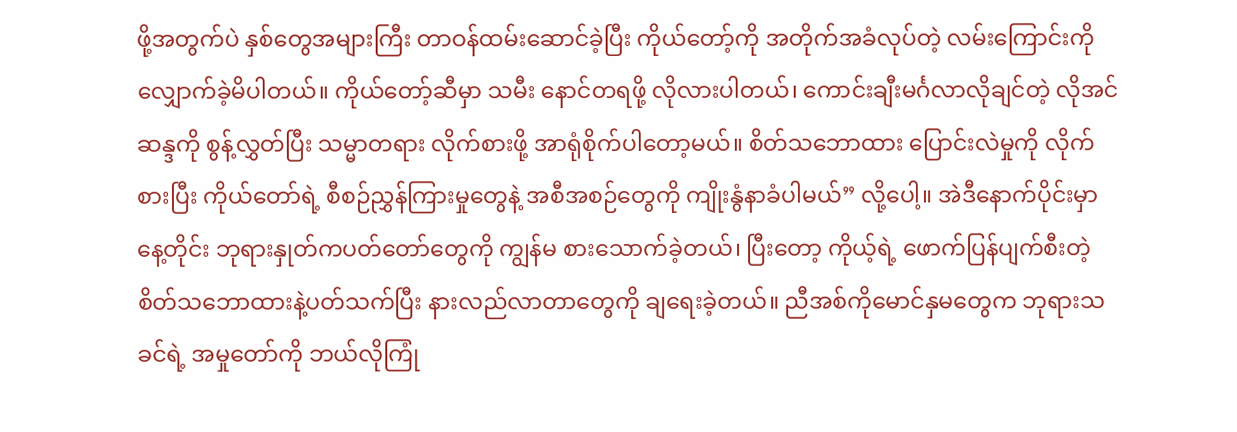ဖို့အတွက်ပဲ နှစ်တွေအများကြီး တာဝန်ထမ်းဆောင်ခဲ့ပြီး ကိုယ်တော့်ကို အတိုက်အခံလုပ်တဲ့ လမ်းကြောင်းကို လျှောက်ခဲ့မိပါတယ်။ ကိုယ်တော့်ဆီမှာ သမီး နောင်တရဖို့ လိုလားပါတယ်၊ ကောင်းချီးမင်္ဂလာလိုချင်တဲ့ လိုအင်ဆန္ဒကို စွန့်လွှတ်ပြီး သမ္မာတရား လိုက်စားဖို့ အာရုံစိုက်ပါတော့မယ်။ စိတ်သဘောထား ပြောင်းလဲမှုကို လိုက်စားပြီး ကိုယ်တော်ရဲ့ စီစဉ်ညွှန်ကြားမှုတွေနဲ့ အစီအစဉ်တွေကို ကျိုးနွံနာခံပါမယ်” လို့ပေါ့။ အဲဒီနောက်ပိုင်းမှာ နေ့တိုင်း ဘုရားနှုတ်ကပတ်တော်တွေကို ကျွန်မ စားသောက်ခဲ့တယ်၊ ပြီးတော့ ကိုယ့်ရဲ့ ဖောက်ပြန်ပျက်စီးတဲ့ စိတ်သဘောထားနဲ့ပတ်သက်ပြီး နားလည်လာတာတွေကို ချရေးခဲ့တယ်။ ညီအစ်ကိုမောင်နှမတွေက ဘုရားသခင်ရဲ့ အမှုတော်ကို ဘယ်လိုကြုံ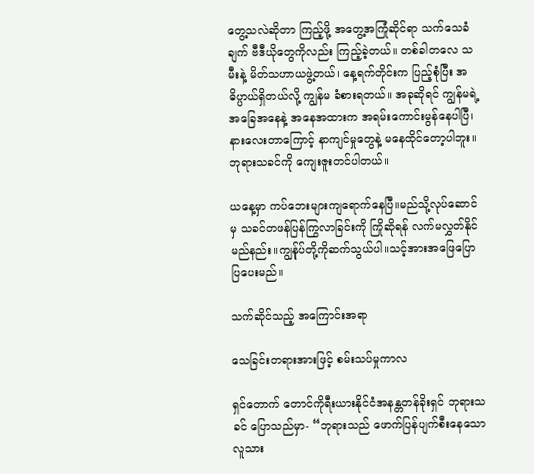တွေ့သလဲဆိုတာ ကြည့်ဖို့ အတွေ့အကြုံဆိုင်ရာ သက်သေခံချက် ဗီဒီယိုတွေကိုလည်း ကြည့်ခဲ့တယ်။ တစ်ခါတလေ သမီးနဲ့ မိတ်သဟာယဖွဲ့တယ်၊ နေ့ရက်တိုင်းက ပြည့်စုံပြီး အဓိပ္ပာယ်ရှိတယ်လို့ ကျွန်မ ခံစားရတယ်။ အခုဆိုရင် ကျွန်မရဲ့ အခြေအနေနဲ့ အနေအထားက အရမ်းကောင်းမွန်နေပါပြီ၊ နားလေးတာကြောင့် နာကျင်မှုတွေနဲ့ မနေထိုင်တော့ပါဘူး။ ဘုရားသခင်ကို ကျေးဇူးတင်ပါတယ်။

ယနေ့မှာ ကပ်ဘေးများကျရောက်နေပြီ။မည်သို့လုပ်ဆောင်မှ သခင်တဖန်ပြန်ကြွလာခြင်းကို ကြိုဆိုရန် လက်မလွှတ်နိုင်မည်နည်း။ကျွန်ုပ်တို့ကိုဆက်သွယ်ပါ။သင့်အားအဖြေပြောပြပေးမည်။

သက်ဆိုင်သည့် အကြောင်းအရာ

သေခြင်းတရားအားဖြင့် စမ်းသပ်မှုကာလ

ရှင်တောက် တောင်ကိုရီးယားနိုင်ငံအနန္တတန်ခိုးရှင် ဘုရားသခင် ပြောသည်မှာ- “ဘုရားသည် ဖောက်ပြန်ပျက်စီးနေသော လူသား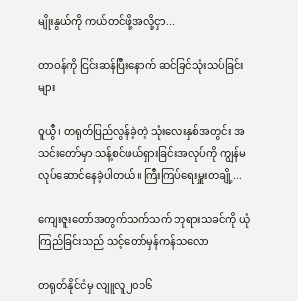မျိုးနွယ်ကို ကယ်တင်ဖို့အလို့ငှာ...

တာဝန်ကို ငြင်းဆန်ပြီးနောက် ဆင်ခြင်သုံးသပ်ခြင်းများ

ဝူယွီ၊ တရုတ်ပြည်လွန်ခဲ့တဲ့ သုံးလေးနှစ်အတွင်း အသင်းတော်မှာ သန့်စင်ဖယ်ရှားခြင်းအလုပ်ကို ကျွန်မ လုပ်ဆောင်နေခဲ့ပါတယ်။ ကြီးကြပ်ရေးမှူးတချို့...

ကျေးဇူးတော်အတွက်သက်သက် ဘုရားသခင်ကို ယုံကြည်ခြင်းသည် သင့်တော်မှန်ကန်သလော

တရုတ်နိုင်ငံမှ လျူလူ၂၀၁၆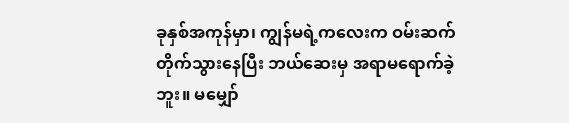ခုနှစ်အကုန်မှာ၊ ကျွန်မရဲ့ကလေးက ဝမ်းဆက်တိုက်သွားနေပြီး ဘယ်ဆေးမှ အရာမရောက်ခဲ့ဘူး။ မမျှော်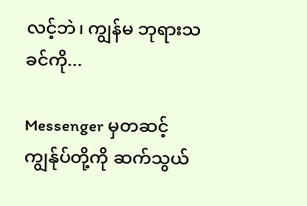လင့်ဘဲ၊ ကျွန်မ ဘုရားသခင်ကို...

Messenger မှတဆင့် ကျွန်ုပ်တို့ကို ဆက်သွယ်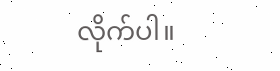လိုက်ပါ။